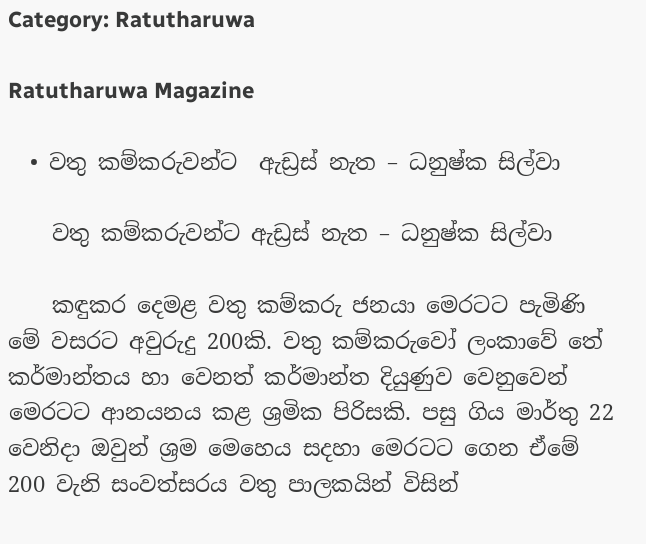Category: Ratutharuwa

Ratutharuwa Magazine

  • වතු කම්කරුවන්ට  ඇඩ්‍රස් නැත – ධනුෂ්ක සිල්වා

    වතු කම්කරුවන්ට ඇඩ්‍රස් නැත – ධනුෂ්ක සිල්වා

    කඳුකර දෙමළ වතු කම්කරු ජනයා මෙරටට පැමිණි මේ වසරට අවුරුදු 200කි. වතු කම්කරුවෝ ලංකාවේ තේ කර්මාන්තය හා වෙනත් කර්මාන්ත දියුණුව වෙනුවෙන් මෙරටට ආනයනය කළ ශ්‍රමික පිරිසකි. පසු ගිය මාර්තු 22 වෙනිදා ඔවුන් ශ්‍රම මෙහෙය සදහා මෙරටට ගෙන ඒමේ 200 වැනි සංවත්සරය වතු පාලකයින් විසින්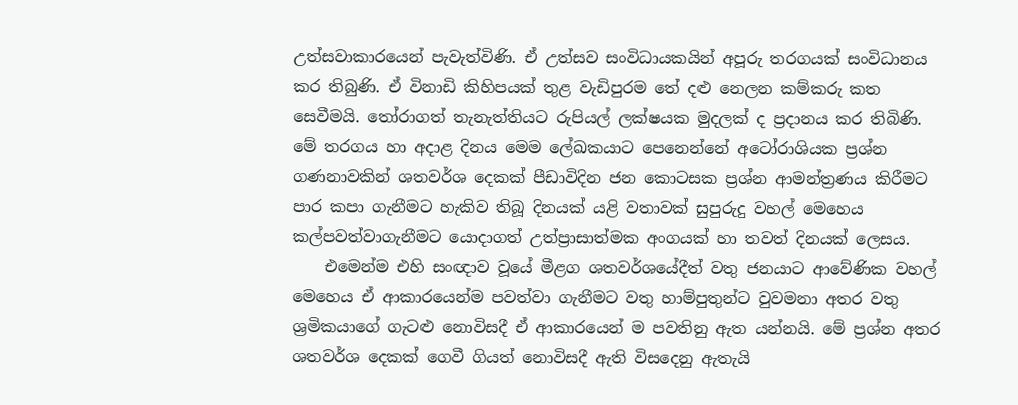උත්සවාකාරයෙන් පැවැත්විණි. ඒ උත්සව සංවිධායකයින් අපූරු තරගයක් සංවිධානය කර තිබුණි. ඒ විනාඩි කිහිපයක් තුළ වැඩිපුරම තේ දළු නෙලන කම්කරු කත සෙවීමයි. තෝරාගත් තැනැත්තියට රුපියල් ලක්ෂයක මුදලක් ද ප්‍රදානය කර තිබිණි. මේ තරගය හා අදාළ දිනය මෙම ලේඛකයාට පෙනෙන්නේ අටෝරාශියක ප්‍රශ්න ගණනාවකින් ශතවර්ශ දෙකක් පීඩාවිදින ජන කොටසක ප්‍රශ්න ආමන්ත්‍රණය කිරීමට පාර කපා ගැනීමට හැකිව තිබූ දිනයක් යළි වතාවක් සුපුරුදු වහල් මෙහෙය කල්පවත්වාගැනීමට යොදාගත් උත්ප්‍රාසාත්මක අංගයක් හා තවත් දිනයක් ලෙසය.
    එමෙන්ම එහි සංඥාව වූයේ මීළග ශතවර්ශයේදීත් වතු ජනයාට ආවේණික වහල් මෙහෙය ඒ ආකාරයෙන්ම පවත්වා ගැනීමට වතු හාම්පුතුන්ට වුවමනා අතර වතු ශ්‍රමිකයාගේ ගැටළු නොවිසදී ඒ ආකාරයෙන් ම පවතිනු ඇත යන්නයි. මේ ප්‍රශ්න අතර ශතවර්ශ දෙකක් ගෙවී ගියත් නොවිසදී ඇති විසදෙනු ඇතැයි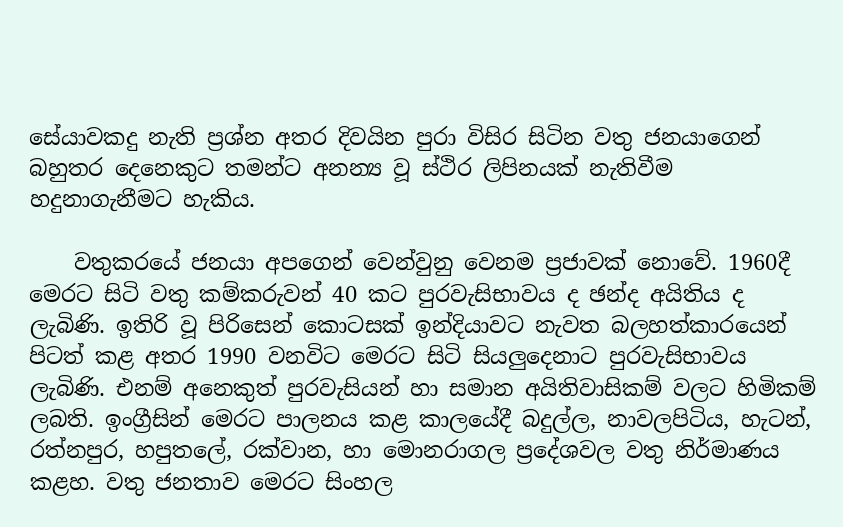සේයාවකදු නැති ප්‍රශ්න අතර දිවයින පුරා විසිර සිටින වතු ජනයාගෙන් බහුතර දෙනෙකුට තමන්ට අනන්‍ය වූ ස්ථිර ලිපිනයක් නැතිවීම හදුනාගැනීමට හැකිය.

    වතුකරයේ ජනයා අපගෙන් වෙන්වුනු වෙනම ප්‍රජාවක් නොවේ. 1960දී මෙරට සිටි වතු කම්කරුවන් 40 කට පුරවැසිභාවය ද ඡන්ද අයිතිය ද ලැබිණි. ඉතිරි වූ පිරිසෙන් කොටසක් ඉන්දියාවට නැවත බලහත්කාරයෙන් පිටත් කළ අතර 1990 වනවිට මෙරට සිටි සියලුදෙනාට පුරවැසිභාවය ලැබිණි. එනම් අනෙකුත් පුරවැසියන් හා සමාන අයිතිවාසිකම් වලට හිමිකම් ලබති. ඉංග්‍රීසින් මෙරට පාලනය කළ කාලයේදී බදුල්ල, නාවලපිටිය, හැටන්, රත්නපුර, හපුතලේ, රක්වාන, හා මොනරාගල ප්‍රදේශවල වතු නිර්මාණය කළහ. වතු ජනතාව මෙරට සිංහල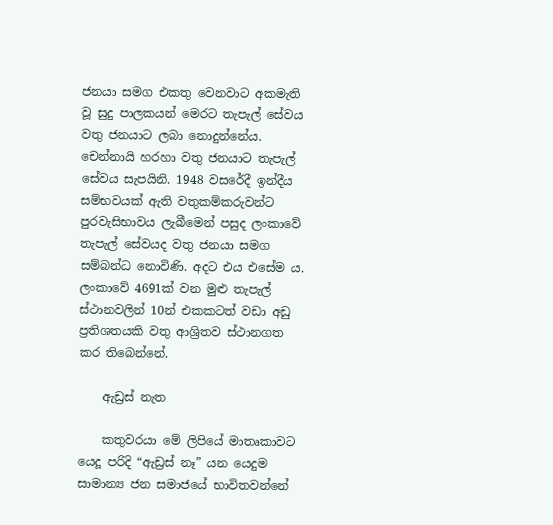ජනයා සමග එකතු වෙනවාට අකමැති වූ සුදු පාලකයන් මෙරට තැපැල් සේවය වතු ජනයාට ලබා නොදුන්නේය. චෙන්නායි හරහා වතු ජනයාට තැපැල් සේවය සැපයිනි. 1948 වසරේදී ඉන්දීය සම්භවයක් ඇති වතුකම්කරුවන්ට පුරවැසිභාවය ලැබීමෙන් පසුද ලංකාවේ තැපැල් සේවයද වතු ජනයා සමග සම්බන්ධ නොවිණි. අදට එය එසේම ය. ලංකාවේ 4691ක් වන මුළු තැපැල් ස්ථානවලින් 10න් එකකටත් වඩා අඩු ප්‍රතිශතයකි වතු ආශ්‍රිතව ස්ථානගත කර තිබෙන්නේ.

    ඇඩ්‍රස් නැත

    කතුවරයා මේ ලිපියේ මාතෘකාවට යෙදූ පරිදි “ඇඩ්‍රස් නෑ” යන යෙදුම සාමාන්‍ය ජන සමාජයේ භාවිතවන්නේ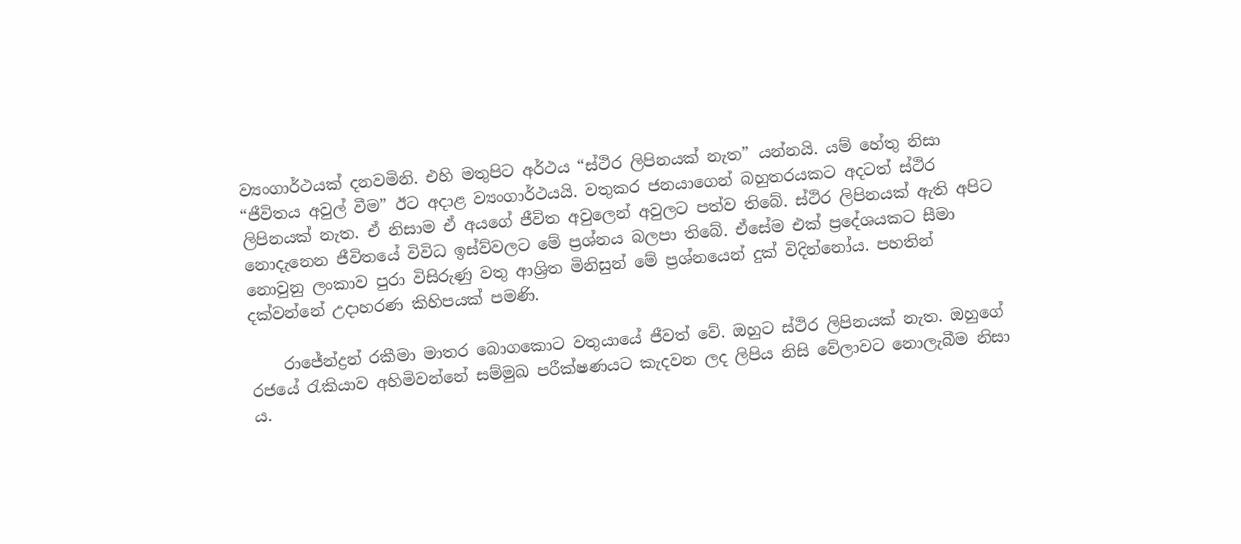ව්‍යංගාර්ථයක් දනවමිනි. එහි මතුපිට අර්ථය “ස්ථිර ලිපිනයක් නැත” යන්නයි. යම් හේතු නිසා “ජීවිතය අවුල් වීම” ඊට අදාළ ව්‍යංගාර්ථයයි. වතුකර ජනයාගෙන් බහුතරයකට අදටත් ස්ථිර ලිපිනයක් නැත. ඒ නිසාම ඒ අයගේ ජීවිත අවුලෙන් අවුලට පත්ව තිබේ. ස්ථිර ලිපිනයක් ඇති අපිට නොදැනෙන ජීවිතයේ විවිධ ඉස්ව්වලට මේ ප්‍රශ්නය බලපා තිබේ. ඒසේම එක් ප්‍රදේශයකට සීමා නොවුනු ලංකාව පුරා විසිරුණු වතු ආශ්‍රිත මිනිසුන් මේ ප්‍රශ්නයෙන් දුක් විදින්නෝය. පහතින් දක්වන්නේ උදාහරණ කිහිපයක් පමණි.

    රාජේන්ද්‍රන් රකීමා මාතර බොගකොට වතුයායේ ජීවත් වේ. ඔහුට ස්ථිර ලිපිනයක් නැත. ඔහුගේ රජයේ රැකියාව අහිමිවන්නේ සම්මුඛ පරීක්ෂණයට කැදවන ලද ලිපිය නිසි වේලාවට නොලැබීම නිසා ය.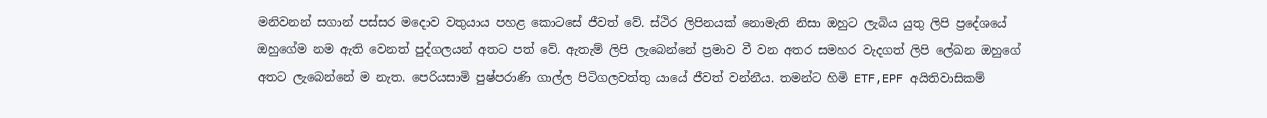මනිවනන් සගාන් පස්සර මදොව වතුයාය පහළ කොටසේ ජීවත් වේ. ස්ථිර ලිපිනයක් නොමැති නිසා ඔහුට ලැබිය යුතු ලිපි ප්‍රදේශයේ ඔහුගේම නම ඇති වෙනත් පුද්ගලයන් අතට පත් වේ. ඇතැම් ලිපි ලැබෙන්නේ ප්‍රමාව වී වන අතර සමහර වැදගත් ලිපි ලේඛන ඔහුගේ අතට ලැබෙන්නේ ම නැත. පෙරියසාමි පුෂ්පරාණි ගාල්ල පිටිගලවත්තු යායේ ජීවත් වන්නීය. තමන්ට හිමි ETF,EPF අයිතිවාසිකම්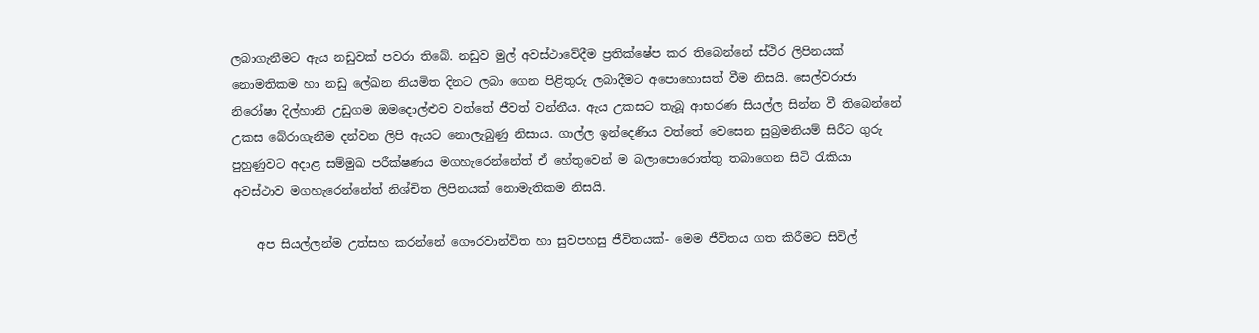ලබාගැනීමට ඇය නඩුවක් පවරා තිබේ. නඩුව මුල් අවස්ථාවේදීම ප්‍රතික්ෂේප කර තිබෙන්නේ ස්ථිර ලිපිනයක් නොමතිකම හා නඩු ලේඛන නියමිත දිනට ලබා ගෙන පිළිතුරු ලබාදීමට අපොහොසත් වීම නිසයි. සෙල්වරාජා නිරෝෂා දිල්හානි උඩුගම ඔමදොල්ළුව වත්තේ ජීවත් වන්නීය. ඇය උකසට තැබූ ආභරණ සියල්ල සින්න වී තිබෙන්නේ උකස බේරාගැනීම දන්වන ලිපි ඇයට නොලැබුණු නිසාය. ගාල්ල ඉන්දෙණිය වත්තේ වෙසෙන සුබ්‍රමනියම් සිරීට ගුරු පුහුණුවට අදාළ සම්මුඛ පරීක්ෂණය මගහැරෙන්නේත් ඒ හේතුවෙන් ම බලාපොරොත්තු තබාගෙන සිටි රැකියා අවස්ථාව මගහැරෙන්නේත් නිශ්චිත ලිපිනයක් නොමැතිකම නිසයි.

    අප සියල්ලන්ම උත්සහ කරන්නේ ගෞරවාන්විත හා සුවපහසු ජීවිතයක්- මෙම ජීවිතය ගත කිරීමට සිවිල්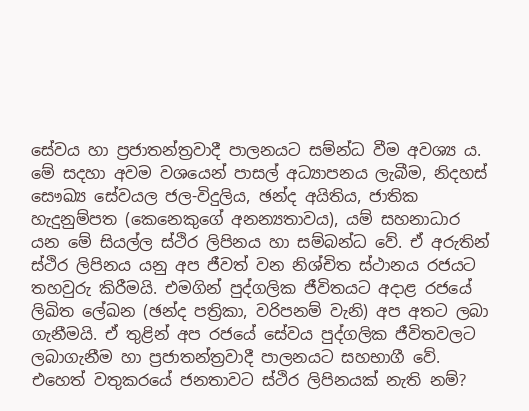සේවය හා ප්‍රජාතන්ත්‍රවාදී පාලනයට සම්න්ධ වීම අවශ්‍ය ය. මේ සදහා අවම වශයෙන් පාසල් අධ්‍යාපනය ලැබීම, නිදහස් සෞඛ්‍ය සේවයල ජල-විදුලිය, ඡන්ද අයිතිය, ජාතික හැදුනුම්පත (කෙනෙකුගේ අනන්‍යතාවය), යම් සහනාධාර යන මේ සියල්ල ස්ථිර ලිපිනය හා සම්බන්ධ වේ. ඒ අරුතින් ස්ථිර ලිපිනය යනු අප ජීවත් වන නිශ්චිත ස්ථානය රජයට තහවුරු කිරීමයි. එමගින් පුද්ගලික ජීවිතයට අදාළ රජයේ ලිඛිත ලේඛන (ඡන්ද පත්‍රිකා, වරිපනම් වැනි) අප අතට ලබා ගැනීමයි. ඒ තුළින් අප රජයේ සේවය පුද්ගලික ජීවිතවලට ලබාගැනීම හා ප්‍රජාතන්ත්‍රවාදී පාලනයට සහභාගී වේ. එහෙත් වතුකරයේ ජනතාවට ස්ථිර ලිපිනයක් නැති නම්?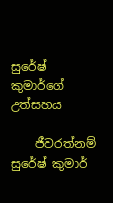සුරේෂ් කුමාර්ගේ උත්සහය

    ජීවරත්නම් සුරේෂ් කුමාර්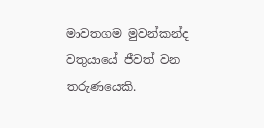මාවතගම මුවන්කන්ද වතුයායේ ජීවත් වන තරුණයෙකි.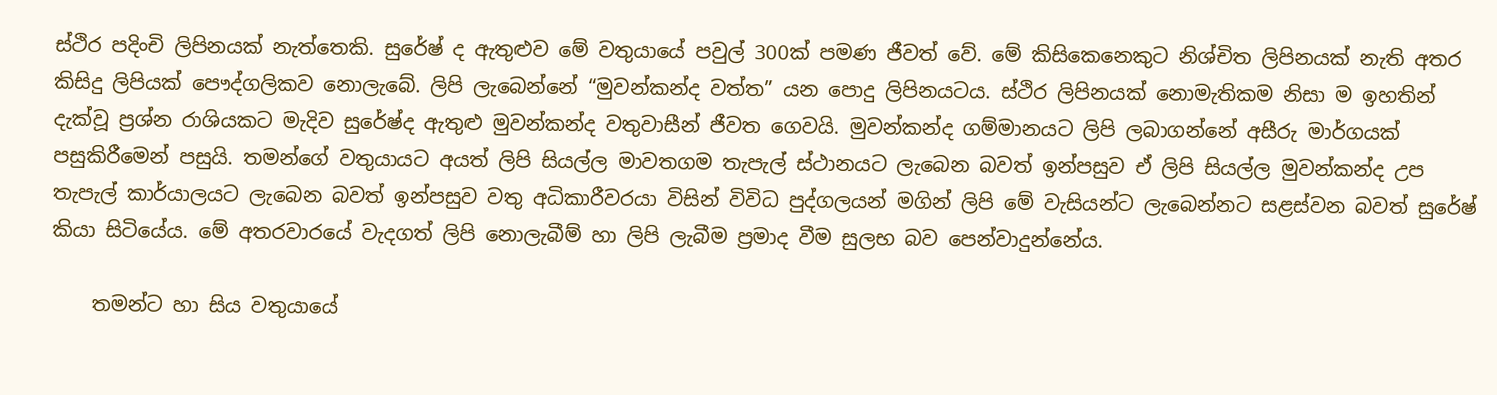ස්ථිර පදිංචි ලිපිනයක් නැත්තෙකි. සුරේෂ් ද ඇතුළුව මේ වතුයායේ පවුල් 300ක් පමණ ජීවත් වේ. මේ කිසිකෙනෙකුට නිශ්චිත ලිපිනයක් නැති අතර කිසිදු ලිපියක් පෞද්ගලිකව නොලැබේ. ලිපි ලැබෙන්නේ “මුවන්කන්ද වත්ත” යන පොදු ලිපිනයටය. ස්ථිර ලිපිනයක් නොමැතිකම නිසා ම ඉහතින් දැක්වූ ප්‍රශ්න රාශියකට මැදිව සුරේෂ්ද ඇතුළු මුවන්කන්ද වතුවාසීන් ජීවත ගෙවයි. මුවන්කන්ද ගම්මානයට ලිපි ලබාගන්නේ අසීරු මාර්ගයක් පසුකිරීමෙන් පසුයි. තමන්ගේ වතුයායට අයත් ලිපි සියල්ල මාවතගම තැපැල් ස්ථානයට ලැබෙන බවත් ඉන්පසුව ඒ ලිපි සියල්ල මුවන්කන්ද උප තැපැල් කාර්යාලයට ලැබෙන බවත් ඉන්පසුව වතු අධිකාරීවරයා විසින් විවිධ පුද්ගලයන් මගින් ලිපි මේ වැසියන්ට ලැබෙන්නට සළස්වන බවත් සුරේෂ් කියා සිටියේය. මේ අතරවාරයේ වැදගත් ලිපි නොලැබීම් හා ලිපි ලැබීම ප්‍රමාද වීම සුලභ බව පෙන්වාදුන්නේය.

    තමන්ට හා සිය වතුයායේ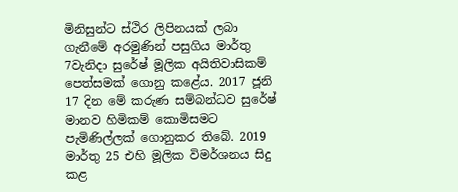මිනිසුන්ට ස්ථිර ලිපිනයක් ලබා ගැනීමේ අරමුණින් පසුගිය මාර්තු 7වැනිදා සුරේෂ් මූලික අයිතිවාසිකම් පෙත්සමක් ගොනු කළේය. 2017 ජූනි 17 දින මේ කරුණ සම්බන්ධව සුරේෂ් මානව හිමිකම් කොමිසමට පැමිණිල්ලක් ගොනුකර තිබේ. 2019 මාර්තු 25 එහි මූලික විමර්ශනය සිදු කළ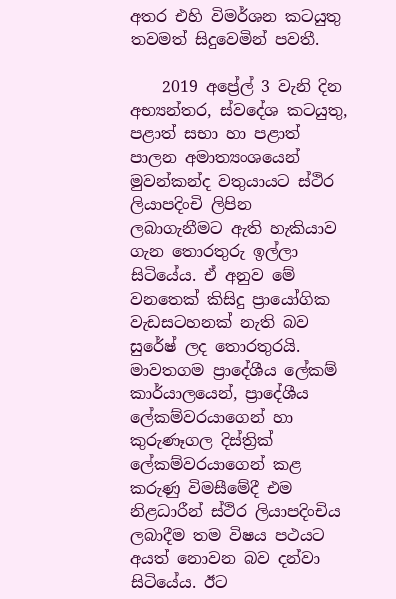අතර එහි විමර්ශන කටයුතු තවමත් සිදුවෙමින් පවතී.

    2019 අප්‍රේල් 3 වැනි දින අභ්‍යන්තර, ස්වදේශ කටයුතු, පළාත් සභා හා පළාත් පාලන අමාත්‍යංශයෙන් මුවන්කන්ද වතුයායට ස්ථිර ලියාපදිංචි ලිපින ලබාගැනීමට ඇති හැකියාව ගැන තොරතුරු ඉල්ලා සිටියේය. ඒ අනුව මේ වනතෙක් කිසිදු ප්‍රායෝගික වැඩසටහනක් නැති බව සුරේෂ් ලද තොරතුරයි. මාවතගම ප්‍රාදේශීය ලේකම් කාර්යාලයෙන්, ප්‍රාදේශීය ලේකම්වරයාගෙන් හා කුරුණෑගල දිස්ත්‍රික් ලේකම්වරයාගෙන් කළ කරුණු විමසීමේදී එම නිළධාරීන් ස්ථිර ලියාපදිංචිය ලබාදීම තම විෂය පථයට අයත් නොවන බව දන්වා සිටියේය. ඊට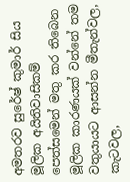අමතරව සුරේෂ් කුමාර් සිය මූලික අයිතිවාසිකම් පෙත්සමෙන් මතු කර තිබෙන මූලික කාරණයක් වන්නේ තම වතුයායට ආසන්න මීතැන්වල, කැටවල,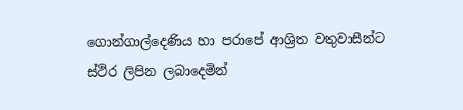ගොන්ගාල්දෙණිය හා පරාපේ ආශ්‍රිත වතුවාසීන්ට ස්ථිර ලිපින ලබාදෙමින්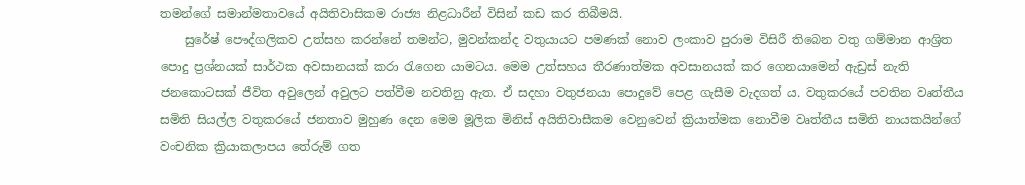තමන්ගේ සමාන්මතාවයේ අයිතිවාසිකම රාජ්‍ය නිළධාරීන් විසින් කඩ කර තිබීමයි.
    සුරේෂ් පෞද්ගලිකව උත්සහ කරන්නේ තමන්ට, මුවන්කන්ද වතුයායට පමණක් නොව ලංකාව පුරාම විසිරී තිබෙන වතු ගම්මාන ආශ්‍රිත පොදු ප්‍රශ්නයක් සාර්ථක අවසානයක් කරා රැගෙන යාමටය. මෙම උත්සහය තීරණාත්මක අවසානයක් කර ගෙනයාමෙන් ඇඩ්‍රස් නැති ජනකොටසක් ජීවිත අවුලෙන් අවුලට පත්වීම නවතිනු ඇත. ඒ සදහා වතුජනයා පොදුවේ පෙළ ගැසීම වැදගත් ය. වතුකරයේ පවතින වෘත්තීය සමිති සියල්ල වතුකරයේ ජනතාව මුහුණ දෙන මෙම මූලික මිනිස් අයිතිවාසීකම වෙනුවෙන් ක්‍රියාත්මක නොවීම වෘත්තීය සමිති නායකයින්ගේ වංචනික ක්‍රියාකලාපය තේරුම් ගත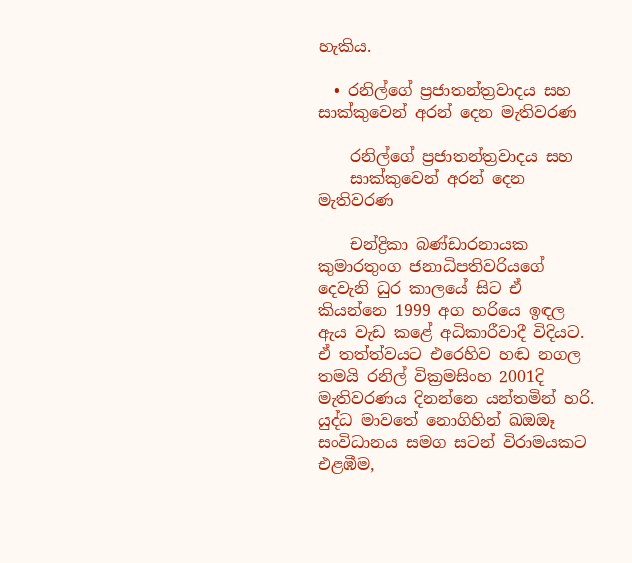හැකිය.

  • රනිල්ගේ ප්‍රජාතන්ත්‍රවාදය සහ සාක්කුවෙන් අරන් දෙන මැතිවරණ

    රනිල්ගේ ප්‍රජාතන්ත්‍රවාදය සහ
    සාක්කුවෙන් අරන් දෙන මැතිවරණ

    චන්ද්‍රිකා බණ්ඩාරනායක කුමාරතුංග ජනාධිපතිවරියගේ දෙවැනි ධුර කාලයේ සිට ඒ කියන්නෙ 1999 අග හරියෙ ඉඳල ඇය වැඩ කළේ අධිකාරීවාදී විදියට. ඒ තත්ත්වයට එරෙහිව හඬ නගල තමයි රනිල් වික්‍රමසිංහ 2001දි මැතිවරණය දිනන්නෙ යන්තමින් හරි. යුද්ධ මාවතේ නොගිහින් ඛඔඔෑ සංවිධානය සමග සටන් විරාමයකට එළඹීම,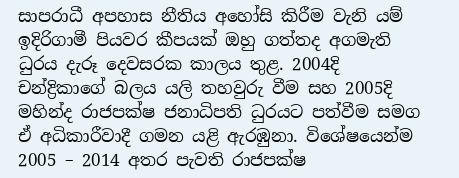සාපරාධී අපහාස නීතිය අහෝසි කිරීම වැනි යම් ඉදිරිගාමී පියවර කීපයක් ඔහු ගත්තද අගමැති ධුරය දැරූ දෙවසරක කාලය තුළ. 2004දි චන්ද්‍රිකාගේ බලය යලි තහවුරු වීම සහ 2005දි මහින්ද රාජපක්ෂ ජනාධිපති ධුරයට පත්වීම සමග ඒ අධිකාරීවාදී ගමන යළි ඇරඹුනා. විශේෂයෙන්ම 2005 – 2014 අතර පැවති රාජපක්ෂ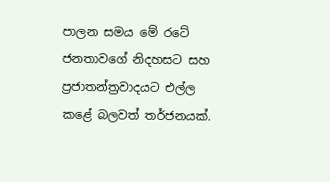පාලන සමය මේ රටේ ජනතාවගේ නිදහසට සහ ප්‍රජාතන්ත්‍රවාදයට එල්ල කළේ බලවත් තර්ජනයක්.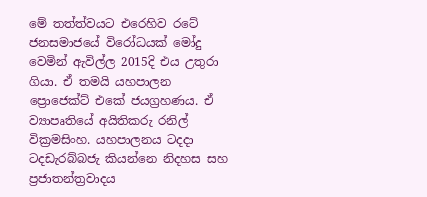මේ තත්ත්වයට එරෙහිව රටේ ජනසමාජයේ විරෝධයක් මෝදු වෙමින් ඇවිල්ල 2015දි එය උතුරා ගියා. ඒ තමයි යහපාලන ප්‍රොජෙක්ට් එකේ ජයග්‍රහණය. ඒ ව්‍යාපෘතියේ අයිතිකරු රනිල් වික්‍රමසිංහ. යහපාලනය ටදදා ටදඩැරබ්බජැ කියන්නෙ නිදහස සහ ප්‍රජාතන්ත්‍රවාදය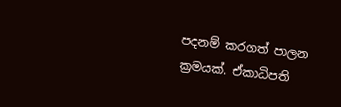පදනම් කරගත් පාලන ක්‍රමයක්. ඒකාධිපති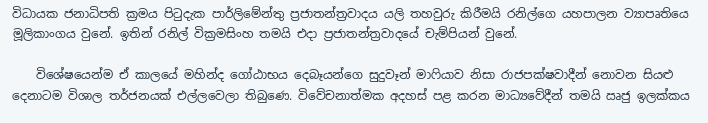විධායක ජනාධිපති ක්‍රමය පිටුදැක පාර්ලිමේන්තු ප්‍රජාතන්ත්‍රවාදය යලි තහවුරු කිරීමයි රනිල්ගෙ යහපාලන ව්‍යාපෘතියෙ මූලිකාංගය වුනේ. ඉතින් රනිල් වික්‍රමසිංහ තමයි එදා ප්‍රජාතන්ත්‍රවාදයේ චැම්පියන් වුනේ.

    විශේෂයෙන්ම ඒ කාලයේ මහින්ද ගෝඨාභය දෙබෑයන්ගෙ සුදුවෑන් මාෆියාව නිසා රාජපක්ෂවාදීන් නොවන සියළු දෙනාටම විශාල තර්ජනයක් එල්ලවෙලා තිබුණෙ. විවේචනාත්මක අදහස් පළ කරන මාධ්‍යවේදීන් තමයි ඍජු ඉලක්කය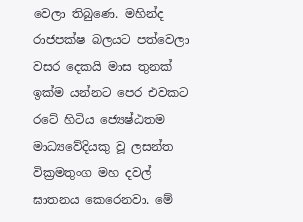වෙලා තිබුණෙ. මහින්ද රාජපක්ෂ බලයට පත්වෙලා වසර දෙකයි මාස තුනක් ඉක්ම යන්නට පෙර එවකට රටේ හිටිය ජ්‍යෙෂ්ඨතම මාධ්‍යවේදියකු වූ ලසන්ත වික්‍රමතුංග මහ දවල් ඝාතනය කෙරෙනවා. මේ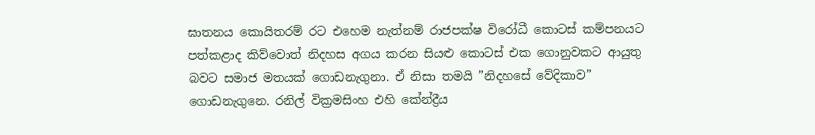ඝාතනය කොයිතරම් රට එහෙම නැත්නම් රාජපක්ෂ විරෝධී කොටස් කම්පනයට පත්කළාද කිව්වොත් නිදහස අගය කරන සියළු කොටස් එක ගොනුවකට ආයුතු බවට සමාජ මතයක් ගොඩනැගුනා. ඒ නිසා තමයි ”නිදහසේ වේදිකාව” ගොඩනැගුනෙ. රනිල් වික්‍රමසිංහ එහි කේන්ද්‍රීය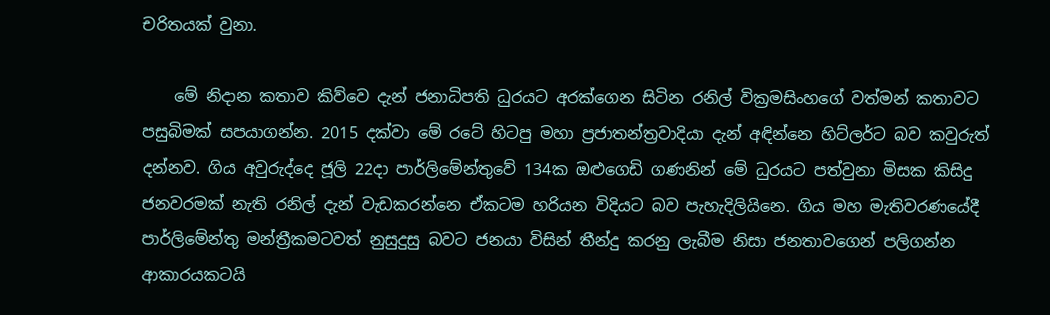චරිතයක් වුනා.

    මේ නිදාන කතාව කිව්වෙ දැන් ජනාධිපති ධුරයට අරක්ගෙන සිටින රනිල් වික්‍රමසිංහගේ වත්මන් කතාවට පසුබිමක් සපයාගන්න. 2015 දක්වා මේ රටේ හිටපු මහා ප්‍රජාතන්ත්‍රවාදියා දැන් අඳින්නෙ හිට්ලර්ට බව කවුරුත් දන්නව. ගිය අවුරුද්දෙ ජූලි 22දා පාර්ලිමේන්තුවේ 134ක ඔළුගෙඩි ගණනින් මේ ධුරයට පත්වුනා මිසක කිසිදු ජනවරමක් නැති රනිල් දැන් වැඩකරන්නෙ ඒකටම හරියන විදියට බව පැහැදිලියිනෙ. ගිය මහ මැතිවරණයේදී පාර්ලිමේන්තු මන්ත්‍රීකමටවත් නුසුදුසු බවට ජනයා විසින් තීන්දු කරනු ලැබීම නිසා ජනතාවගෙන් පලිගන්න ආකාරයකටයි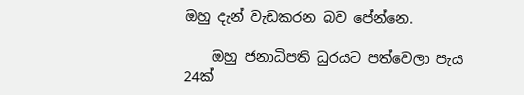ඔහු දැන් වැඩකරන බව පේන්නෙ.

    ඔහු ජනාධිපති ධුරයට පත්වෙලා පැය 24ක්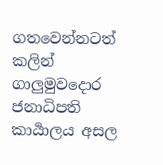ගතවෙන්නටත් කලින් ගාලු‍මුවදොර ජනාධිපති කාර්‍යාලය අසල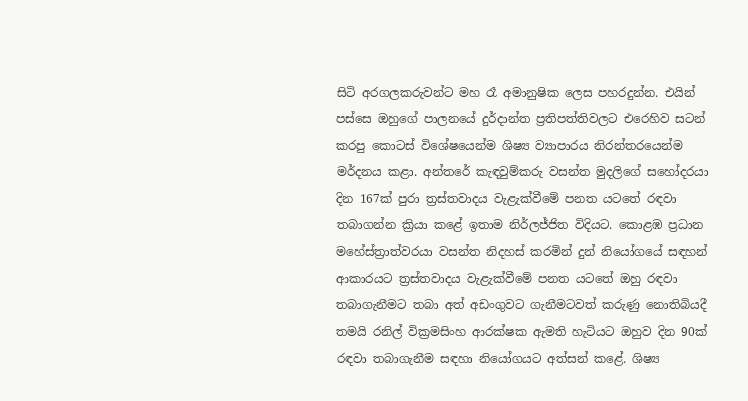සිටි අරගලකරුවන්ට මහ රෑ අමානුෂික ලෙස පහරදුන්න. එයින් පස්සෙ ඔහුගේ පාලනයේ දුර්දාන්ත ප්‍රතිපත්තිවලට එරෙහිව සටන් කරපු කොටස් විශේෂයෙන්ම ශිෂ්‍ය ව්‍යාපාරය නිරන්තරයෙන්ම මර්දනය කළා. අන්තරේ කැඳවුම්කරු වසන්ත මුදලිගේ සහෝදරයා දින 167ක් පුරා ත්‍රස්තවාදය වැළැක්වීමේ පනත යටතේ රඳවා තබාගන්න ක්‍රියා කළේ ඉතාම නිර්ලජ්ජිත විදියට. කොළඹ ප්‍රධාන මහේස්ත්‍රාත්වරයා වසන්ත නිදහස් කරමින් දුන් නියෝගයේ සඳහන් ආකාරයට ත්‍රස්තවාදය වැළැක්වීමේ පනත යටතේ ඔහු රඳවා තබාගැනීමට තබා අත් අඩංගුවට ගැනීමටවත් කරුණු නොතිබියදී තමයි රනිල් වික්‍රමසිංහ ආරක්ෂක ඇමති හැටියට ඔහුව දින 90ක් රඳවා තබාගැනීම සඳහා නියෝගයට අත්සන් කළේ. ශිෂ්‍ය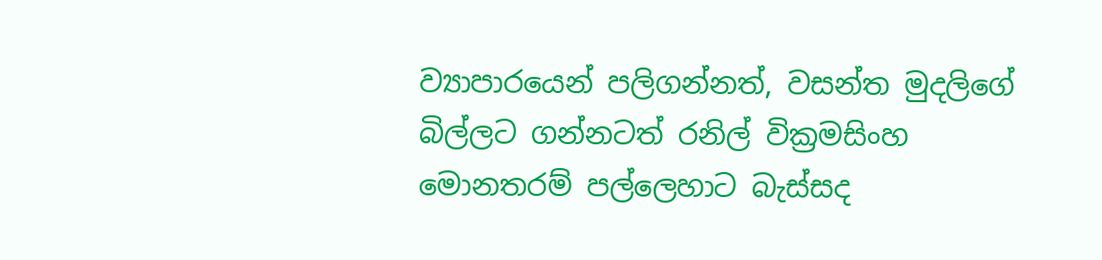ව්‍යාපාරයෙන් පලිගන්නත්, වසන්ත මුදලිගේ බිල්ලට ගන්නටත් රනිල් වික්‍රමසිංහ මොනතරම් පල්ලෙහාට බැස්සද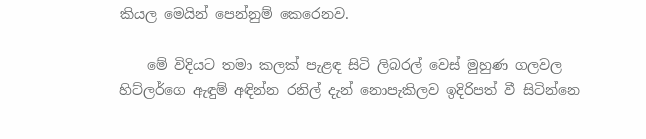කියල මෙයින් පෙන්නුම් කෙරෙනව.

    මේ විදියට තමා කලක් පැළඳ සිටි ලිබරල් වෙස් මුහුණ ගලවල හිට්ලර්ගෙ ඇඳුම් අඳින්න රනිල් දැන් නොපැකිලව ඉදිරිපත් වී සිටින්නෙ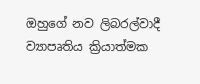ඔහුගේ නව ලිබරල්වාදී ව්‍යාපෘතිය ක්‍රියාත්මක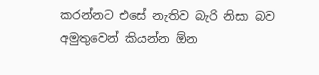කරන්නට එසේ නැතිව බැරි නිසා බව අමුතුවෙන් කියන්න ඕන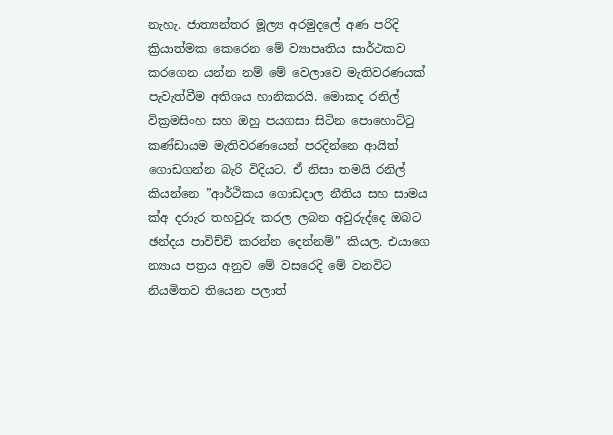නැහැ. ජාත්‍යන්තර මූල්‍ය අරමුදලේ අණ පරිදි ක්‍රියාත්මක කෙරෙන මේ ව්‍යාපෘතිය සාර්ථකව කරගෙන යන්න නම් මේ වෙලාවෙ මැතිවරණයක් පැවැත්වීම අතිශය හානිකරයි. මොකද රනිල් වික්‍රමසිංහ සහ ඔහු පයගසා සිටින පොහොට්ටු කණ්ඩායම මැතිවරණයෙන් පරදින්නෙ ආයිත් ගොඩගන්න බැරි විදියට. ඒ නිසා තමයි රනිල් කියන්නෙ ”ආර්ථිකය ගොඩදාල නීතිය සහ සාමය ක්අ දරාැර තහවුරු කරල ලබන අවුරුද්දෙ ඔබට ඡන්දය පාවිච්චි කරන්න දෙන්නම්” කියල. එයාගෙ න්‍යාය පත්‍රය අනුව මේ වසරෙදි මේ වනවිට නියමිතව තියෙන පලාත්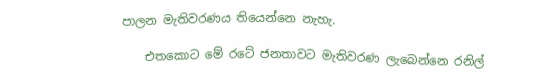පාලන මැතිවරණය තියෙන්නෙ නැහැ.

    එතකොට මේ රටේ ජනතාවට මැතිවරණ ලැබෙන්නෙ රනිල්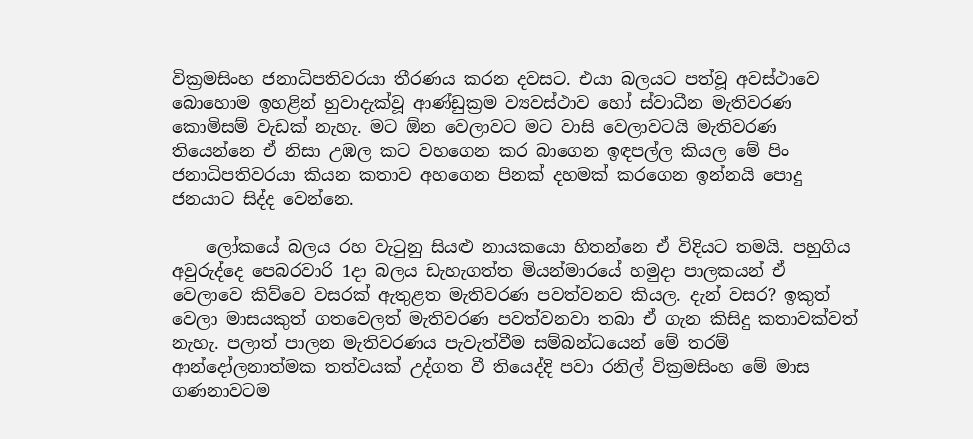වික්‍රමසිංහ ජනාධිපතිවරයා තීරණය කරන දවසට. එයා බලයට පත්වූ අවස්ථාවෙ බොහොම ඉහළින් හුවාදැක්වූ ආණ්ඩුක්‍රම ව්‍යවස්ථාව හෝ ස්වාධීන මැතිවරණ කොමිසම් වැඩක් නැහැ. මට ඕන වෙලාවට මට වාසි වෙලාවටයි මැතිවරණ තියෙන්නෙ ඒ නිසා උඹල කට වහගෙන කර බාගෙන ඉඳපල්ල කියල මේ පිං ජනාධිපතිවරයා කියන කතාව අහගෙන පිනක් දහමක් කරගෙන ඉන්නයි පොදු ජනයාට සිද්ද වෙන්නෙ.

    ලෝකයේ බලය රහ වැටුනු සියළු නායකයො හිතන්නෙ ඒ විදියට තමයි. පහුගිය අවුරුද්දෙ පෙබරවාරි 1දා බලය ඩැහැගත්ත මියන්මාරයේ හමුදා පාලකයන් ඒ වෙලාවෙ කිව්වෙ වසරක් ඇතුළත මැතිවරණ පවත්වනව කියල. දැන් වසර? ඉකුත් වෙලා මාසයකුත් ගතවෙලත් මැතිවරණ පවත්වනවා තබා ඒ ගැන කිසිදු කතාවක්වත් නැහැ. පලාත් පාලන මැතිවරණය පැවැත්වීම සම්බන්ධයෙන් මේ තරම් ආන්දෝලනාත්මක තත්වයක් උද්ගත වී තියෙද්දි පවා රනිල් වික්‍රමසිංහ මේ මාස ගණනාවටම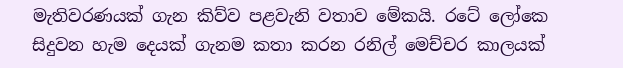මැතිවරණයක් ගැන කිව්ව පළවැනි වතාව මේකයි. රටේ ලෝකෙ සිදුවන හැම දෙයක් ගැනම කතා කරන රනිල් මෙච්චර කාලයක්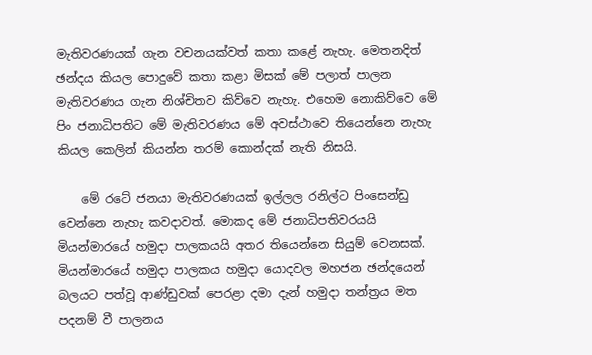මැතිවරණයක් ගැන වචනයක්වත් කතා කළේ නැහැ. මෙතනදිත් ඡන්දය කියල පොදුවේ කතා කළා මිසක් මේ පලාත් පාලන මැතිවරණය ගැන නිශ්චිතව කිව්වෙ නැහැ. එහෙම නොකිව්වෙ මේ පිං ජනාධිපතිට මේ මැතිවරණය මේ අවස්ථාවෙ තියෙන්නෙ නැහැ කියල කෙලින් කියන්න තරම් කොන්දක් නැති නිසයි.

    මේ රටේ ජනයා මැතිවරණයක් ඉල්ලල රනිල්ට පිංසෙන්ඩු වෙන්නෙ නැහැ කවදාවත්. මොකද මේ ජනාධිපතිවරයයි මියන්මාරයේ හමුදා පාලකයයි අතර තියෙන්නෙ සියුම් වෙනසක්. මියන්මාරයේ හමුදා පාලකය හමුදා යොදවල මහජන ඡන්දයෙන් බලයට පත්වූ ආණ්ඩුවක් පෙරළා දමා දැන් හමුදා තන්ත්‍රය මත පදනම් වී පාලනය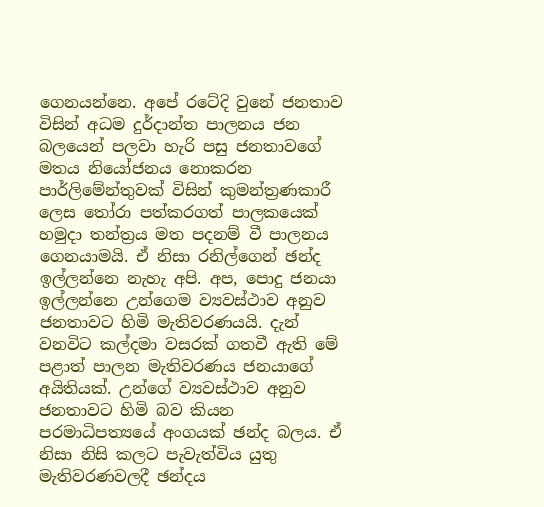ගෙනයන්නෙ. අපේ රටේදි වුනේ ජනතාව විසින් අධම දුර්දාන්ත පාලනය ජන බලයෙන් පලවා හැරි පසු ජනතාවගේ මතය නියෝජනය නොකරන පාර්ලිමේන්තුවක් විසින් කුමන්ත්‍රණකාරී ලෙස තෝරා පත්කරගත් පාලකයෙක් හමුදා තන්ත්‍රය මත පදනම් වී පාලනය ගෙනයාමයි. ඒ නිසා රනිල්ගෙන් ඡන්ද ඉල්ලන්නෙ නැහැ අපි. අප, පොදු ජනයා ඉල්ලන්නෙ උන්ගෙම ව්‍යවස්ථාව අනුව ජනතාවට හිමි මැතිවරණයයි. දැන් වනවිට කල්දමා වසරක් ගතවී ඇති මේ පළාත් පාලන මැතිවරණය ජනයාගේ අයිතියක්. උන්ගේ ව්‍යවස්ථාව අනුව ජනතාවට හිමි බව කියන පරමාධිපත්‍යයේ අංගයක් ඡන්ද බලය. ඒ නිසා නිසි කලට පැවැත්විය යුතු මැතිවරණවලදී ඡන්දය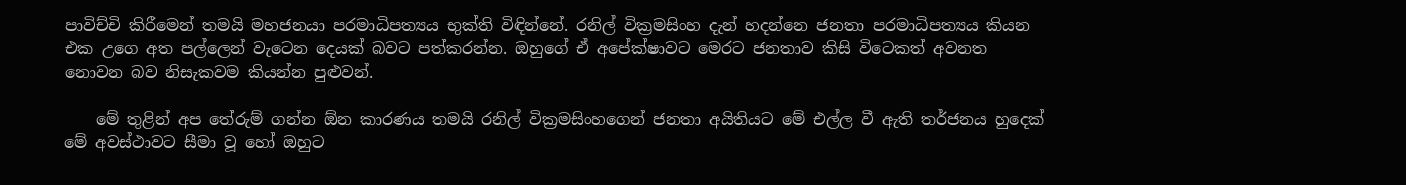පාවිච්චි කිරීමෙන් තමයි මහජනයා පරමාධිපත්‍යය භුක්ති විඳින්නේ. රනිල් වික්‍රමසිංහ දැන් හදන්නෙ ජනතා පරමාධිපත්‍යය කියන එක උගෙ අත පල්ලෙන් වැටෙන දෙයක් බවට පත්කරන්න. ඔහුගේ ඒ අපේක්ෂාවට මෙරට ජනතාව කිසි විටෙකත් අවනත නොවන බව නිසැකවම කියන්න පුළුවන්.

    මේ තුළින් අප තේරුම් ගන්න ඕන කාරණය තමයි රනිල් වික්‍රමසිංහගෙන් ජනතා අයිතියට මේ එල්ල වී ඇති තර්ජනය හුදෙක් මේ අවස්ථාවට සීමා වූ හෝ ඔහුට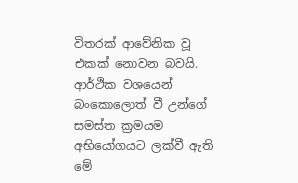විතරක් ආවේනික වූ එකක් නොවන බවයි. ආර්ථික වශයෙන් බංකොලොත් වී උන්ගේ සමස්ත ක්‍රමයම අභියෝගයට ලක්වී ඇති මේ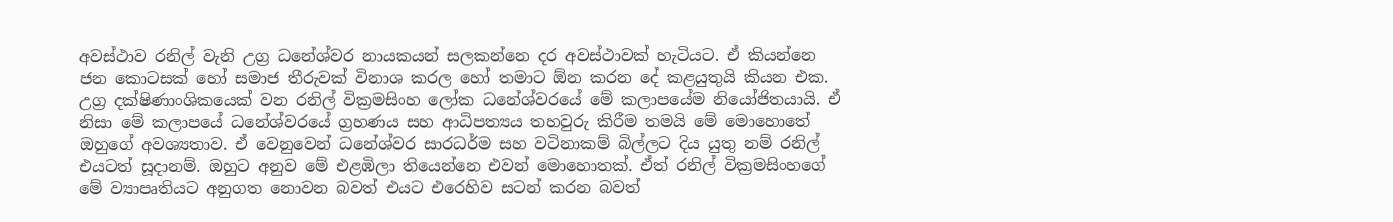අවස්ථාව රනිල් වැනි උග්‍ර ධනේශ්වර නායකයන් සලකන්නෙ දර අවස්ථාවක් හැටියට. ඒ කියන්නෙ ජන කොටසක් හෝ සමාජ තීරුවක් විනාශ කරල හෝ තමාට ඕන කරන දේ කළයුතුයි කියන එක. උග්‍ර දක්ෂිණාංශිකයෙක් වන රනිල් වික්‍රමසිංහ ලෝක ධනේශ්වරයේ මේ කලාපයේම නියෝජිතයායි. ඒ නිසා මේ කලාපයේ ධනේශ්වරයේ ග්‍රහණය සහ ආධිපත්‍යය තහවුරු කිරීම තමයි මේ මොහොතේ ඔහුගේ අවශ්‍යතාව. ඒ වෙනුවෙන් ධනේශ්වර සාරධර්ම සහ වටිනාකම් බිල්ලට දිය යුතු නම් රනිල් එයටත් සූදානම්. ඔහුට අනුව මේ එළඹිලා තියෙන්නෙ එවන් මොහොතක්. ඒත් රනිල් වික්‍රමසිංහගේ මේ ව්‍යාපෘතියට අනුගත නොවන බවත් එයට එරෙහිව සටන් කරන බවත්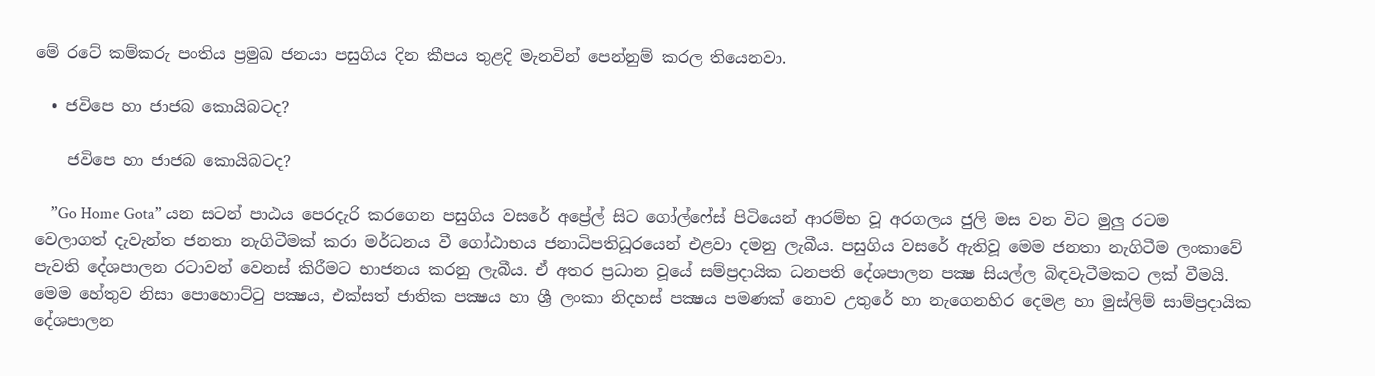මේ රටේ කම්කරු පංතිය ප්‍රමුඛ ජනයා පසුගිය දින කීපය තුළදි මැනවින් පෙන්නුම් කරල තියෙනවා.

  • ජවිපෙ හා ජාජබ කොයිබටද?

    ජවිපෙ හා ජාජබ කොයිබටද?

    ”Go Home Gota” යන සටන් පාඨය පෙරදැරි කරගෙන පසුගිය වසරේ අප්‍රේල් සිට ගෝල්ෆේස් පිටියෙන් ආරම්භ වූ අරගලය ජුලි මස වන විට මුලු රටම වෙලාගත් දැවැන්ත ජනතා නැගිටීමක් කරා මර්ධනය වී ගෝඨාභය ජනාධිපතිධූරයෙන් එළවා දමනු ලැබීය. පසුගිය වසරේ ඇතිවූ මෙම ජනතා නැගිටීම ලංකාවේ පැවති දේශපාලන රටාවන් වෙනස් කිරීමට භාජනය කරනු ලැබීය. ඒ අතර ප්‍රධාන වූයේ සම්ප්‍රදායික ධනපති දේශපාලන පක්‍ෂ සියල්ල බිඳවැටීමකට ලක් වීමයි. මෙම හේතුව නිසා පොහොට්ටු පක්‍ෂය, එක්සත් ජාතික පක්‍ෂය හා ශ්‍රී ලංකා නිදහස් පක්‍ෂය පමණක් නොව උතුරේ හා නැගෙනහිර දෙමළ හා මුස්ලිම් සාම්ප්‍රදායික දේශපාලන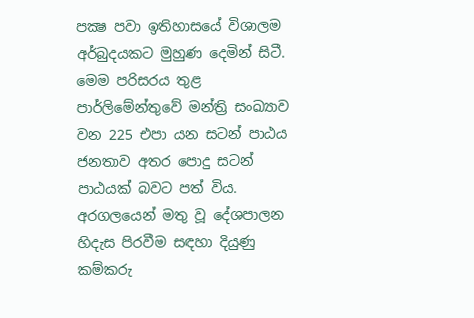පක්‍ෂ පවා ඉතිහාසයේ විශාලම අර්බුදයකට මුහුණ දෙමින් සිටී. මෙම පරිසරය තුළ පාර්ලිමේන්තුවේ මන්ත්‍රි සංඛ්‍යාව වන 225 එපා යන සටන් පාඨය ජනතාව අතර පොදු සටන් පාඨයක් බවට පත් විය. අරගලයෙන් මතු වූ දේශපාලන හිදැස පිරවීම සඳහා දියුණු කම්කරු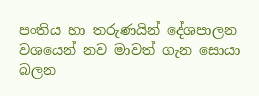පංතිය හා තරුණයින් දේශපාලන වශයෙන් නව මාවත් ගැන සොයා බලන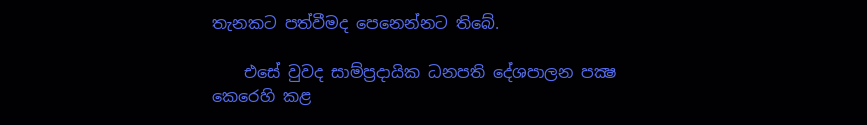තැනකට පත්වීමද පෙනෙන්නට තිබේ.

    එසේ වුවද සාම්ප්‍රදායික ධනපති දේශපාලන පක්‍ෂ කෙරෙහි කළ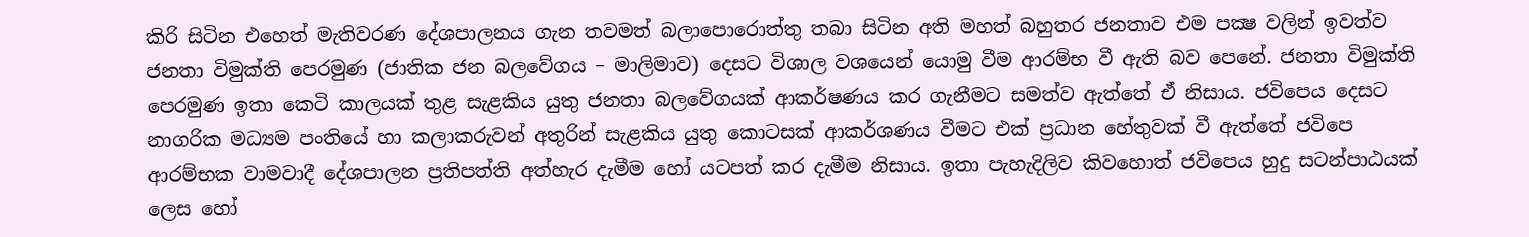කිරි සිටින එහෙත් මැතිවරණ දේශපාලනය ගැන තවමත් බලාපොරොත්තු තබා සිටින අති මහත් බහුතර ජනතාව එම පක්‍ෂ වලින් ඉවත්ව ජනතා විමුක්ති පෙරමුණ (ජාතික ජන බලවේගය – මාලිමාව) දෙසට විශාල වශයෙන් යොමු වීම ආරම්භ වී ඇති බව පෙනේ. ජනතා විමුක්ති පෙරමුණ ඉතා කෙටි කාලයක් තුළ සැළකිය යුතු ජනතා බලවේගයක් ආකර්ෂණය කර ගැනීමට සමත්ව ඇත්තේ ඒ නිසාය. ජවිපෙය දෙසට නාගරික මධ්‍යම පංතියේ හා කලාකරුවන් අතුරින් සැළකිය යුතු කොටසක් ආකර්ශණය වීමට එක් ප්‍රධාන හේතුවක් වී ඇත්තේ ජවිපෙ ආරම්භක වාමවාදී දේශපාලන ප්‍රතිපත්ති අත්හැර දැමීම හෝ යටපත් කර දැමීම නිසාය. ඉතා පැහැදිලිව කිවහොත් ජවිපෙය හුදු සටන්පාඨයක් ලෙස හෝ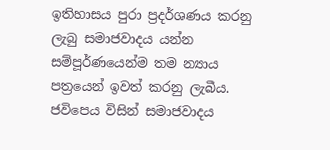ඉතිහාසය පුරා ප්‍රදර්ශණය කරනු ලැබු සමාජවාදය යන්න සම්පූර්ණයෙන්ම තම න්‍යාය පත්‍රයෙන් ඉවත් කරනු ලැබීය. ජවිපෙය විසින් සමාජවාදය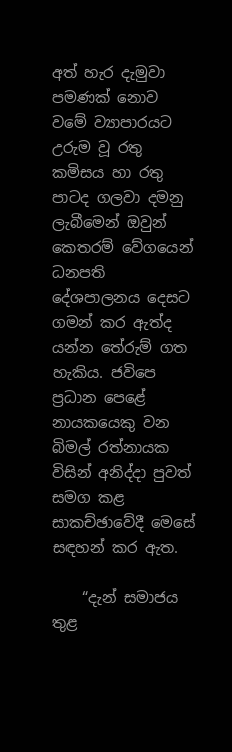අත් හැර දැමුවා පමණක් නොව වමේ ව්‍යාපාරයට උරුම වූ රතු කමිසය හා රතු පාටද ගලවා දමනු ලැබීමෙන් ඔවුන් කෙතරම් වේගයෙන් ධනපති දේශපාලනය දෙසට ගමන් කර ඇත්ද යන්න තේරුම් ගත හැකිය. ජවිපෙ ප්‍රධාන පෙළේ නායකයෙකු වන බිමල් රත්නායක විසින් අනිද්දා පුවත් සමග කළ සාකච්ඡාවේදී මෙසේ සඳහන් කර ඇත.

    “දැන් සමාජය තුළ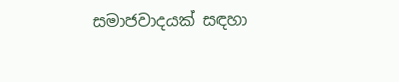සමාජවාදයක් සඳහා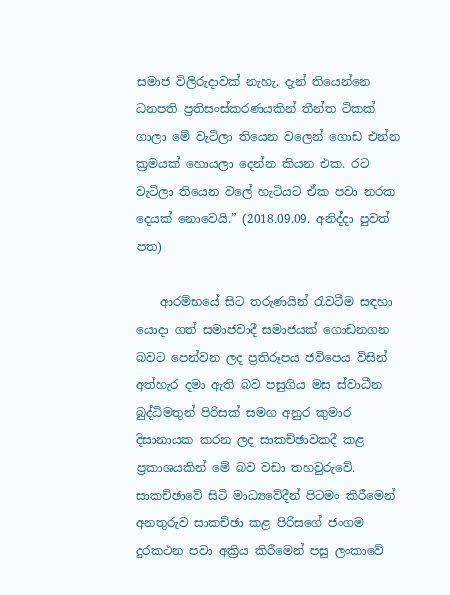සමාජ විලිරුදාවක් නැහැ. දැන් තියෙන්නෙ ධනපති ප්‍රතිසංස්කරණයකින් තීන්ත ටිකක් ගාලා මේ වැටිලා තියෙන වලෙන් ගොඩ එන්න ක්‍රමයක් හොයලා දෙන්න කියන එක. රට වැටිලා තියෙන වලේ හැටියට ඒක පවා නරක දෙයක් නොවෙයි.” (2018.09.09. අනිද්දා පුවත් පත)

    ආරම්භයේ සිට තරුණයින් රැවටීම සඳහා යොදා ගත් සමාජවාදී සමාජයක් ගොඩනගන බවට පෙන්වන ලද ප්‍රතිරූපය ජවිපෙය විසින් අත්හැර දමා ඇති බව පසුගිය මස ස්වාධීන බුද්ධිමතුන් පිරිසක් සමග අනුර කුමාර දිසානායක කරන ලද සාකච්ඡාවකදී කළ ප්‍රකාශයකින් මේ බව වඩා තහවුරුවේ. සාකච්ඡාවේ සිටි මාධ්‍යවේදීන් පිටමං කිරීමෙන් අනතුරුව සාකච්ඡා කළ පිරිසගේ ජංගම දුරකථන පවා අක්‍රිය කිරීමෙන් පසු ලංකාවේ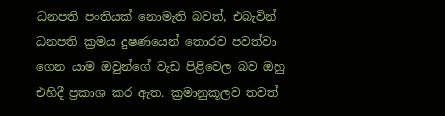ධනපති පංතියක් නොමැති බවත්, එබැවින් ධනපති ක්‍රමය දුෂණයෙන් තොරව පවත්වා ගෙන යාම ඔවුන්ගේ වැඩ පිළිවෙල බව ඔහු එහිදී ප්‍රකාශ කර ඇත. ක්‍රමානුකූලව තවත්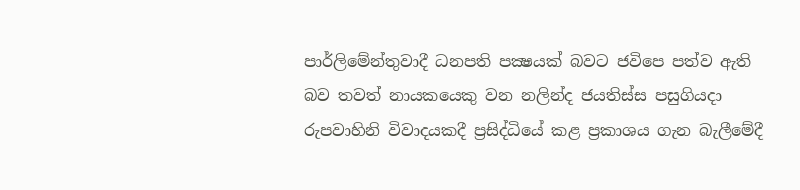පාර්ලිමේන්තුවාදී ධනපති පක්‍ෂයක් බවට ජවිපෙ පත්ව ඇති බව තවත් නායකයෙකු වන නලින්ද ජයතිස්ස පසුගියදා රුපවාහිනි විවාදයකදී ප්‍රසිද්ධියේ කළ ප්‍රකාශය ගැන බැලීමේදී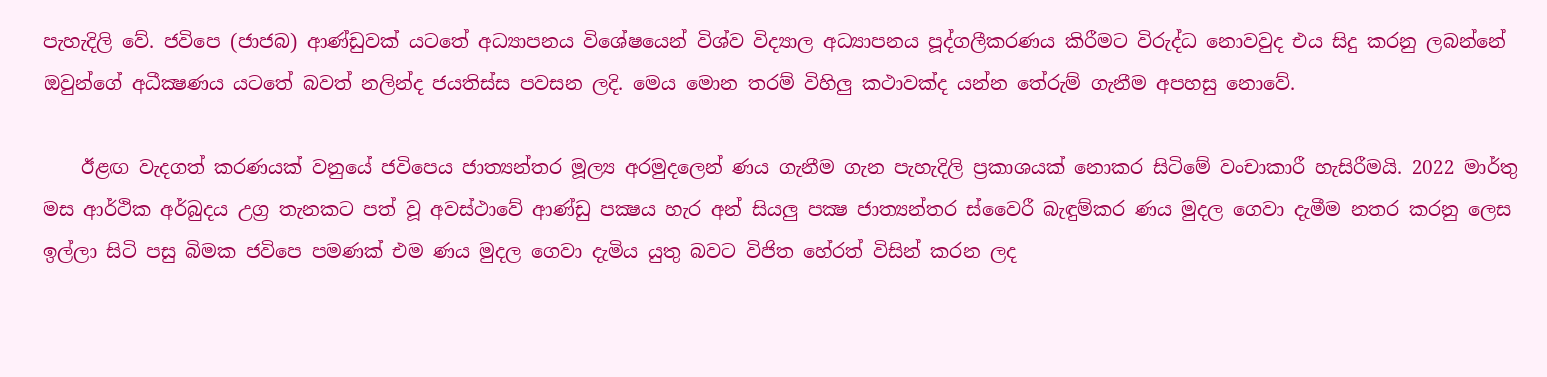පැහැදිලි වේ. ජවිපෙ (ජාජබ) ආණ්ඩුවක් යටතේ අධ්‍යාපනය විශේෂයෙන් විශ්ව විද්‍යාල අධ්‍යාපනය පූද්ගලීකරණය කිරීමට විරුද්ධ නොවවුද එය සිදු කරනු ලබන්නේ ඔවුන්ගේ අධීක්‍ෂණය යටතේ බවත් නලින්ද ජයතිස්ස පවසන ලදි. මෙය මොන තරම් විහිලු කථාවක්ද යන්න තේරුම් ගැනීම අපහසු නොවේ.

    ඊළඟ වැදගත් කරණයක් වනුයේ ජවිපෙය ජාත්‍යන්තර මූල්‍ය අරමුදලෙන් ණය ගැනීම ගැන පැහැදිලි ප්‍රකාශයක් නොකර සිටිමේ වංචාකාරී හැසිරීමයි. 2022 මාර්තු මස ආර්ථික අර්බුදය උග්‍ර තැනකට පත් වූ අවස්ථාවේ ආණ්ඩු පක්‍ෂය හැර අන් සියලු පක්‍ෂ ජාත්‍යන්තර ස්වෛරී බැඳුම්කර ණය මුදල ගෙවා දැමීම නතර කරනු ලෙස ඉල්ලා සිටි පසු බිමක ජවිපෙ පමණක් එම ණය මුදල ගෙවා දැමිය යුතු බවට විජිත හේරත් විසින් කරන ලද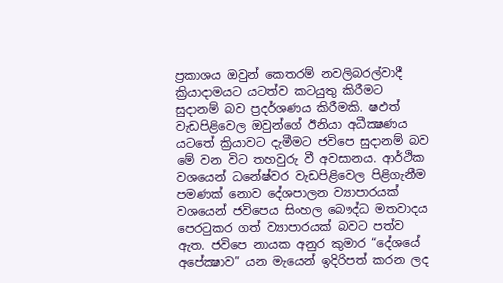ප්‍රකාශය ඔවුන් කෙතරම් නවලිබරල්වාදී ක්‍රියාදාමයට යටත්ව කටයුතු කිරීමට සුදානම් බව ප්‍රදර්ශණය කිරීමකි. ෂඵත්‍ වැඩපිළිවෙල ඔවුන්ගේ ඊනියා අධීක්‍ෂණය යටතේ ක්‍රියාවට දැමීමට ජවිපෙ සුදානම් බව මේ වන විට තහවුරු වී අවසානය. ආර්ථික වශයෙන් ධනේෂ්වර වැඩපිළිවෙල පිළිගැනීම පමණක් නොව දේශපාලන ව්‍යාපාරයක් වශයෙන් ජවිපෙය සිංහල බෞද්ධ මතවාදය පෙරටුකර ගත් ව්‍යාපාරයක් බවට පත්ව ඇත. ජවිපෙ නායක අනුර කුමාර “දේශයේ අපේක්‍ෂාව” යන මැයෙන් ඉදිරිපත් කරන ලද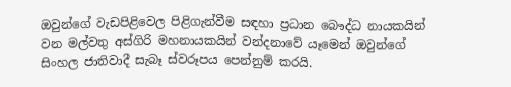ඔවුන්ගේ වැඩපිළිවෙල පිළිගැන්වීම සඳහා ප්‍රධාන බෞද්ධ නායකයින් වන මල්වතු අස්ගිරි මහනායකයින් වන්දනාවේ යෑමෙන් ඔවුන්ගේ සිංහල ජාතිවාදී සැබෑ ස්වරූපය පෙන්නුම් කරයි.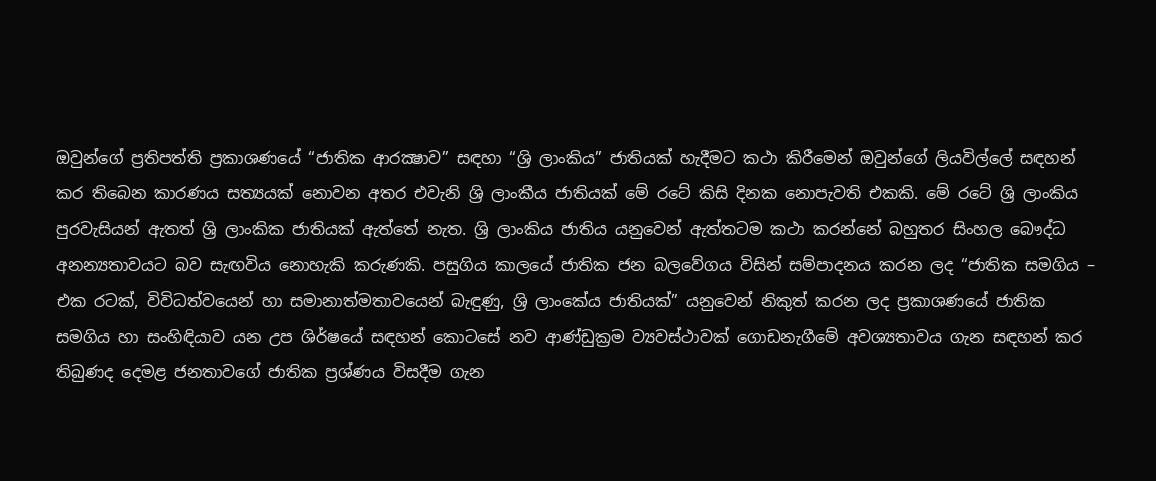ඔවුන්ගේ ප්‍රතිපත්ති ප්‍රකාශණයේ “ජාතික ආරක්‍ෂාව” සඳහා “ශ්‍රි ලාංකිය” ජාතියක් හැදීමට කථා කිරීමෙන් ඔවුන්ගේ ලියවිල්ලේ සඳහන් කර තිබෙන කාරණය සත්‍යයක් නොවන අතර එවැනි ශ්‍රි ලාංකීය ජාතියක් මේ රටේ කිසි දිනක නොපැවති එකකි. මේ රටේ ශ්‍රි ලාංකිය පුරවැසියන් ඇතත් ශ්‍රි ලාංකික ජාතියක් ඇත්තේ නැත. ශ්‍රි ලාංකිය ජාතිය යනුවෙන් ඇත්තටම කථා කරන්නේ බහුතර සිංහල බෞද්ධ අනන්‍යතාවයට බව සැඟවිය නොහැකි කරුණකි. පසුගිය කාලයේ ජාතික ජන බලවේගය විසින් සම්පාදනය කරන ලද “ජාතික සමගිය – එක රටක්, විවිධත්වයෙන් හා සමානාත්මතාවයෙන් බැඳුණු, ශ්‍රි ලාංකේය ජාතියක්” යනුවෙන් නිකුත් කරන ලද ප්‍රකාශණයේ ජාතික සමගිය හා සංහිඳියාව යන උප ශිර්ෂයේ සඳහන් කොටසේ නව ආණ්ඩුක්‍රම ව්‍යවස්ථාවක් ගොඩනැගීමේ අවශ්‍යතාවය ගැන සඳහන් කර තිබුණද දෙමළ ජනතාවගේ ජාතික ප්‍රශ්ණය විසදීම ගැන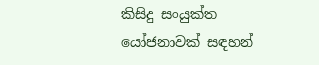කිසිදු සංයුක්ත යෝජනාවක් සඳහන්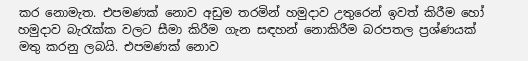කර නොමැත. එපමණක් නොව අඩුම තරමින් හමුදාව උතුරෙන් ඉවත් කිරීම හෝ හමුදාව බැරැක්ක වලට සීමා කිරීම ගැන සඳහන් නොකිරීම බරපතල ප්‍රශ්ණයක් මතු කරනු ලබයි. එපමණක් නොව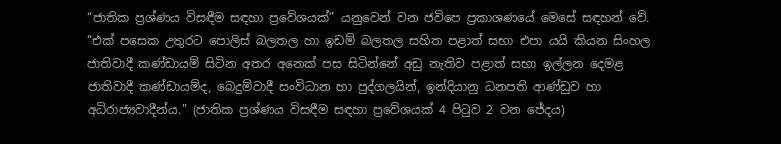“ජාතික ප්‍රශ්ණය විසඳීම සඳහා ප්‍රවේශයක්” යනුවෙන් වන ජවිපෙ ප්‍රකාශණයේ මෙසේ සඳහන් වේ. “එක් පසෙක උතුරට පොලිස් බලතල හා ඉඩම් බලතල සහිත පළාත් සභා එපා යයි කියන සිංහල ජාතිවාදී කණ්ඩායම් සිටින අතර අනෙක් පස සිටින්නේ අඩු නැතිව පළාත් සභා ඉල්ලන දෙමළ ජාතිවාදී කණ්ඩායම්ද, බෙදුම්වාදී සංවිධාන හා පුද්ගලයින්, ඉන්දියානු ධනපති ආණ්ඩුව හා අධිරාජ්‍යවාදීන්ය.” (ජාතික ප්‍රශ්ණය විසඳීම සඳහා ප්‍රවේශයක් 4 පිටුව 2 වන ජේදය)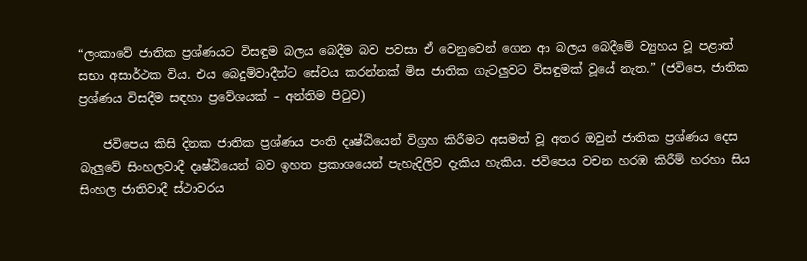“ලංකාවේ ජාතික ප්‍රශ්ණයට විසඳුම බලය බෙදීම බව පවසා ඒ වෙනුවෙන් ගෙන ආ බලය බෙදීමේ ව්‍යුහය වූ පළාත් සභා අසාර්ථක විය. එය බෙදුම්වාදීන්ට සේවය කරන්නක් මිස ජාතික ගැටලුවට විසඳුමක් වූයේ නැත.” (ජවිපෙ, ජාතික ප්‍රශ්ණය විසදීම සඳහා ප්‍රවේශයක් – අන්තිම පිටුව)

    ජවිපෙය කිසි දිනක ජාතික ප්‍රශ්ණය පංති දෘෂ්ඨියෙන් විග්‍රහ කිරීමට අසමත් වූ අතර ඔවුන් ජාතික ප්‍රශ්ණය දෙස බැලුවේ සිංහලවාදී දෘෂ්ඨියෙන් බව ඉහත ප්‍රකාශයෙන් පැහැදිලිව දැකිය හැකිය. ජවිපෙය වචන හරඹ කිරීම් හරහා සිය සිංහල ජාතිවාදී ස්ථාවරය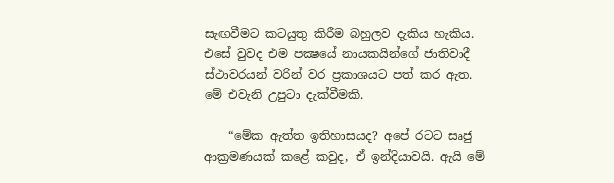සැඟවීමට කටයුතු කිරීම බහුලව දැකිය හැකිය. එසේ වුවද එම පක්‍ෂයේ නායකයින්ගේ ජාතිවාදී ස්ථාවරයන් වරින් වර ප්‍රකාශයට පත් කර ඇත. මේ එවැනි උපුටා දැක්වීමකි.

    “මේක ඇත්ත ඉතිහාසයද? අපේ රටට සෘජු ආක්‍රමණයක් කළේ කවුද, ඒ ඉන්දියාවයි. ඇයි මේ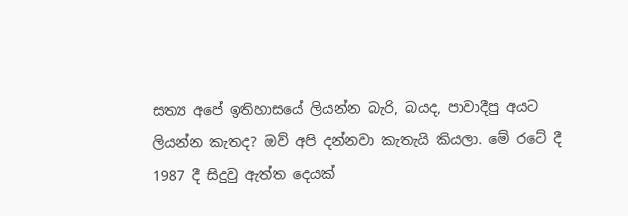සත්‍ය අපේ ඉතිහාසයේ ලියන්න බැරි, බයද, පාවාදීපු අයට ලියන්න කැතද? ඔව් අපි දන්නවා කැතැයි කියලා. මේ රටේ දී 1987 දී සිදුවු ඇත්ත දෙයක්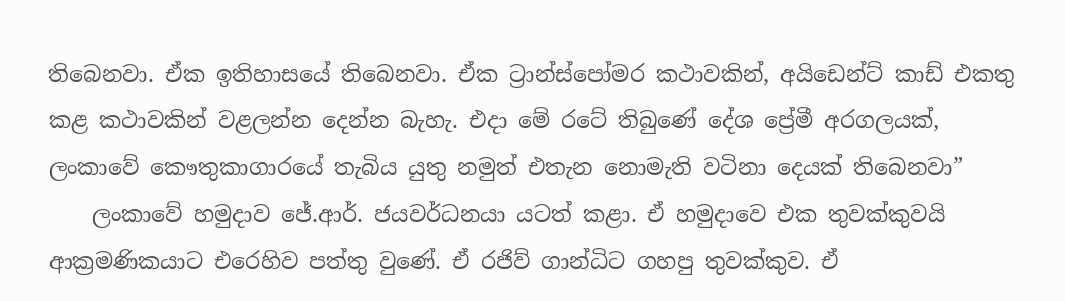තිබෙනවා. ඒක ඉතිහාසයේ තිබෙනවා. ඒක ට්‍රාන්ස්පෝමර කථාවකින්, අයිඩෙන්ට් කාඩ් එකතු කළ කථාවකින් වළලන්න දෙන්න බැහැ. එදා මේ රටේ තිබුණේ දේශ ප්‍රේමී අරගලයක්, ලංකාවේ කෞතුකාගාරයේ තැබිය යුතු නමුත් එතැන නොමැති වටිනා දෙයක් තිබෙනවා”
    ලංකාවේ හමුදාව ජේ.ආර්. ජයවර්ධනයා යටත් කළා. ඒ හමුදාවෙ එක තුවක්කුවයි ආක්‍රමණිකයාට එරෙහිව පත්තු වුණේ. ඒ රජිව් ගාන්ධිට ගහපු තුවක්කුව. ඒ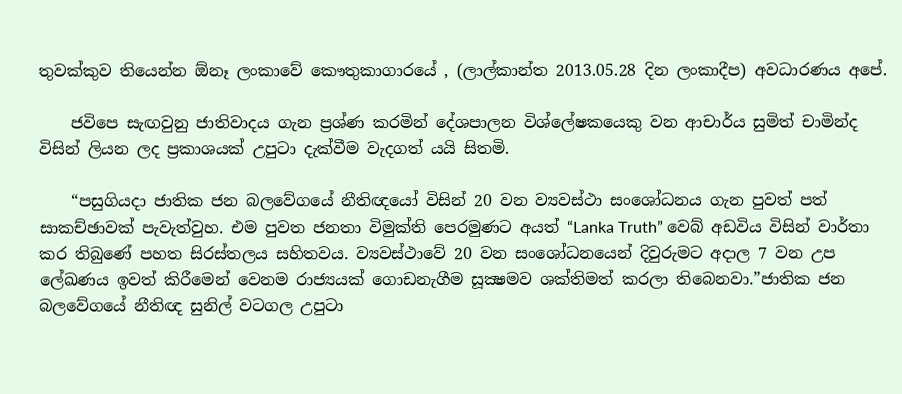තුවක්කුව තියෙන්න ඕනෑ ලංකාවේ කෞතුකාගාරයේ , (ලාල්කාන්ත 2013.05.28 දින ලංකාදීප) අවධාරණය අපේ.

    ජවිපෙ සැඟවුනු ජාතිවාදය ගැන ප්‍රශ්ණ කරමින් දේශපාලන විශ්ලේෂකයෙකු වන ආචාර්ය සුමිත් චාමින්ද විසින් ලියන ලද ප්‍රකාශයක් උපුටා දැක්වීම වැදගත් යයි සිතමි.

    “පසුගියදා ජාතික ජන බලවේගයේ නීතිඥයෝ විසින් 20 වන ව්‍යවස්ථා සංශෝධනය ගැන පුවත් පත් සාකච්ඡාවක් පැවැත්වුහ. එම පුවත ජනතා විමුක්ති පෙරමුණට අයත් “Lanka Truth” වෙබ් අඩවිය විසින් වාර්තා කර තිබුණේ පහත සිරස්තලය සහිතවය. ව්‍යවස්ථාවේ 20 වන සංශෝධනයෙන් දිවුරුමට අදාල 7 වන උප ලේඛණය ඉවත් කිරීමෙන් වෙනම රාජ්‍යයක් ගොඩනැගීම සූක්‍ෂමව ශක්තිමත් කරලා තිබෙනවා.”ජාතික ජන බලවේගයේ නීතිඥ සුනිල් වටගල උපුටා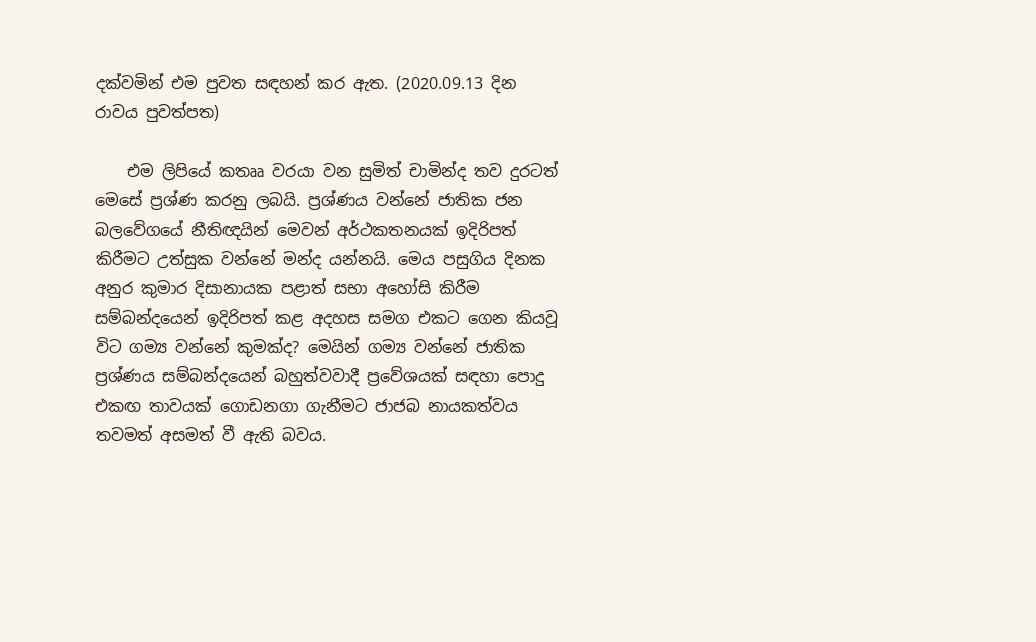දක්වමින් එම පුවත සඳහන් කර ඇත. (2020.09.13 දින රාවය පුවත්පත)

    එම ලිපියේ කතෲ වරයා වන සුමිත් චාමින්ද තව දුරටත් මෙසේ ප්‍රශ්ණ කරනු ලබයි. ප්‍රශ්ණය වන්නේ ජාතික ජන බලවේගයේ නීතිඥයින් මෙවන් අර්ථකතනයක් ඉදිරිපත් කිරීමට උත්සුක වන්නේ මන්ද යන්නයි. මෙය පසුගිය දිනක අනුර කුමාර දිසානායක පළාත් සභා අහෝසි කිරීම සම්බන්දයෙන් ඉදිරිපත් කළ අදහස සමග එකට ගෙන කියවූ විට ගම්‍ය වන්නේ කුමක්ද? මෙයින් ගම්‍ය වන්නේ ජාතික ප්‍රශ්ණය සම්බන්දයෙන් බහුත්වවාදී ප්‍රවේශයක් සඳහා පොදු එකඟ තාවයක් ගොඩනගා ගැනීමට ජාජබ නායකත්වය තවමත් අසමත් වී ඇති බවය.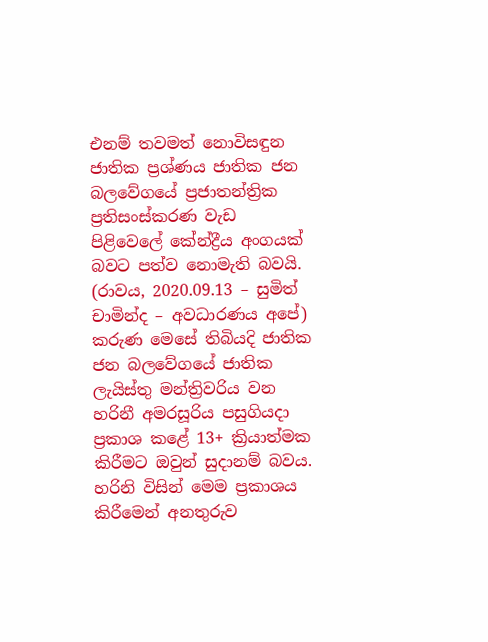එනම් තවමත් නොවිසඳුන ජාතික ප්‍රශ්ණය ජාතික ජන බලවේගයේ ප්‍රජාතන්ත්‍රික ප්‍රතිසංස්කරණ වැඩ පිළිවෙලේ කේන්ද්‍රීය අංගයක් බවට පත්ව නොමැති බවයි. (රාවය, 2020.09.13 – සුමිත් චාමින්ද – අවධාරණය අපේ) කරුණ මෙසේ තිබියදි ජාතික ජන බලවේගයේ ජාතික ලැයිස්තු මන්ත්‍රිවරිය වන හරිනී අමරසූරිය පසුගියදා ප්‍රකාශ කළේ 13+ ක්‍රියාත්මක කිරීමට ඔවුන් සුදානම් බවය. හරිනි විසින් මෙම ප්‍රකාශය කිරීමෙන් අනතුරුව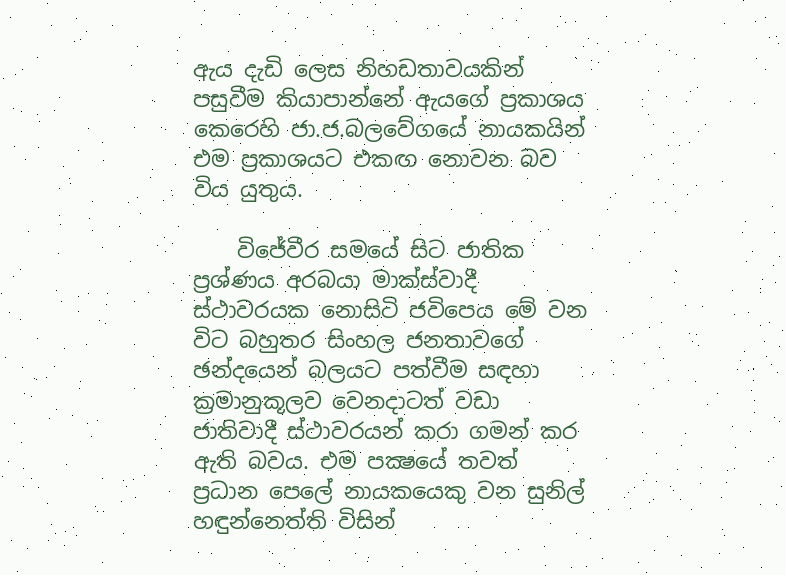ඇය දැඩි ලෙස නිහඩතාවයකින් පසුවීම කියාපාන්නේ ඇයගේ ප්‍රකාශය කෙරෙහි ජා.ජ.බලවේගයේ නායකයින් එම ප්‍රකාශයට එකඟ නොවන බව විය යුතුය.

    විජේවීර සමයේ සිට ජාතික ප්‍රශ්ණය අරබයා මාක්ස්වාදී ස්ථාවරයක නොසිටි ජවිපෙය මේ වන විට බහුතර සිංහල ජනතාවගේ ඡන්දයෙන් බලයට පත්වීම සඳහා ක්‍රමානුකූලව වෙනදාටත් වඩා ජාතිවාදී ස්ථාවරයන් කරා ගමන් කර ඇති බවය. එම පක්‍ෂයේ තවත් ප්‍රධාන පෙලේ නායකයෙකු වන සුනිල් හඳුන්නෙත්ති විසින්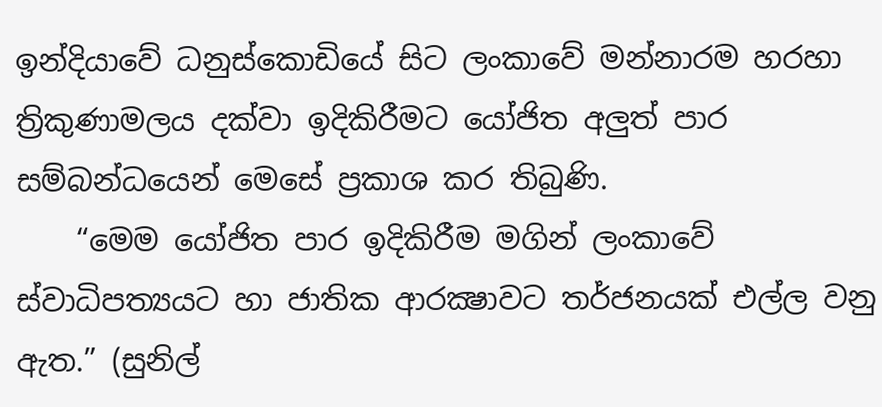ඉන්දියාවේ ධනුස්කොඩියේ සිට ලංකාවේ මන්නාරම හරහා ත්‍රිකුණාමලය දක්වා ඉදිකිරීමට යෝජිත අලුත් පාර සම්බන්ධයෙන් මෙසේ ප්‍රකාශ කර තිබුණි.
    “මෙම යෝජිත පාර ඉදිකිරීම මගින් ලංකාවේ ස්වාධිපත්‍යයට හා ජාතික ආරක්‍ෂාවට තර්ජනයක් එල්ල වනු ඇත.” (සුනිල්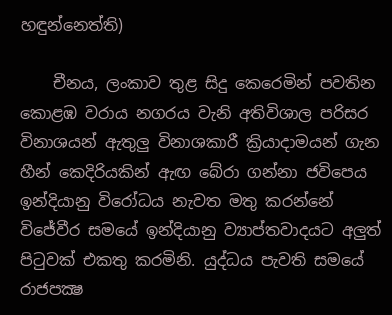හඳුන්නෙත්ති)

    චීනය, ලංකාව තුළ සිදු කෙරෙමින් පවතින කොළඹ වරාය නගරය වැනි අතිවිශාල පරිසර විනාශයන් ඇතුලු විනාශකාරී ක්‍රියාදාමයන් ගැන හීන් කෙදිරියකින් ඇඟ බේරා ගන්නා ජවිපෙය ඉන්දියානු විරෝධය නැවත මතු කරන්නේ විජේවීර සමයේ ඉන්දියානු ව්‍යාප්තවාදයට අලුත් පිටුවක් එකතු කරමිනි. යුද්ධය පැවති සමයේ රාජපක්‍ෂ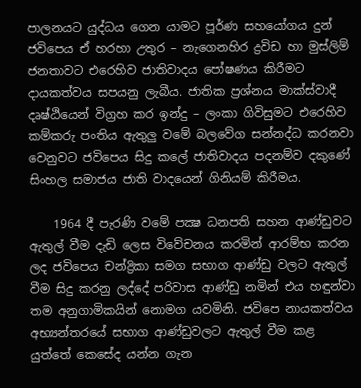පාලනයට යුද්ධය ගෙන යාමට පූර්ණ සහයෝගය දුන් ජවිපෙය ඒ හරහා උතුර – නැගෙනහිර ද්‍රවිඩ හා මුස්ලිම් ජනතාවට එරෙහිව ජාතිවාදය පෝෂණය කිරීමට දායකත්වය සපයනු ලැබීය. ජාතික ප්‍රශ්නය මාක්ස්වාදී දෘෂ්ඨියෙන් විග්‍රහ කර ඉන්දු – ලංකා ගිවිසුමට එරෙහිව කම්කරු පංතිය ඇතුලු වමේ බලවේග සන්නද්ධ කරනවා වෙනුවට ජවිපෙය සිදු කලේ ජාතිවාදය පදනම්ව දකුණේ සිංහල සමාජය ජාති වාදයෙන් ගිනියම් කිරීමය.

    1964 දී පැරණි වමේ පක්‍ෂ ධනපති සහන ආණ්ඩුවට ඇතුල් වීම දැඩි ලෙස විවේචනය කරමින් ආරම්භ කරන ලද ජවිපෙය චන්ද්‍රිකා සමග සභාග ආණ්ඩු වලට ඇතුල් වීම සිදු කරනු ලද්දේ පරිවාස ආණ්ඩු නමින් එය හඳුන්වා තම අනුගාමිකයින් නොමග යවමිනි. ජවිපෙ නායකත්වය අභ්‍යන්තරයේ සභාග ආණ්ඩුවලට ඇතුල් වීම කළ යුත්තේ කෙසේද යන්න ගැන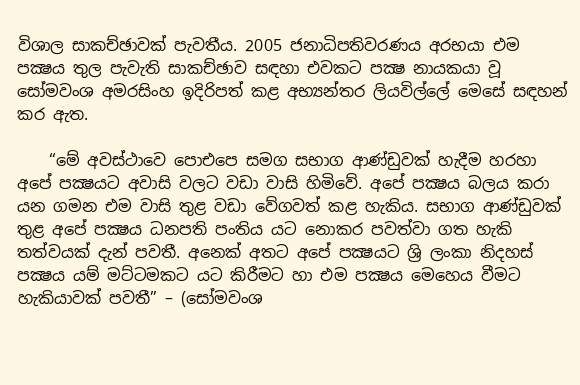විශාල සාකච්ඡාවක් පැවතීය. 2005 ජනාධිපතිවරණය අරභයා එම පක්‍ෂය තුල පැවැති සාකච්ඡාව සඳහා එවකට පක්‍ෂ නායකයා වූ සෝමවංශ අමරසිංහ ඉදිරිපත් කළ අභ්‍යන්තර ලියවිල්ලේ මෙසේ සඳහන් කර ඇත.

    “මේ අවස්ථාවෙ පොඑපෙ සමග සභාග ආණ්ඩුවක් හැදීම හරහා අපේ පක්‍ෂයට අවාසි වලට වඩා වාසි හිමිවේ. අපේ පක්‍ෂය බලය කරා යන ගමන එම වාසි තුළ වඩා වේගවත් කළ හැකිය. සභාග ආණ්ඩුවක් තුළ අපේ පක්‍ෂය ධනපති පංතිය යට නොකර පවත්වා ගත හැකි තත්වයක් දැන් පවතී. අනෙක් අතට අපේ පක්‍ෂයට ශ්‍රි ලංකා නිදහස් පක්‍ෂය යම් මට්ටමකට යට කිරීමට හා එම පක්‍ෂය මෙහෙය වීමට හැකියාවක් පවතී” – (සෝමවංශ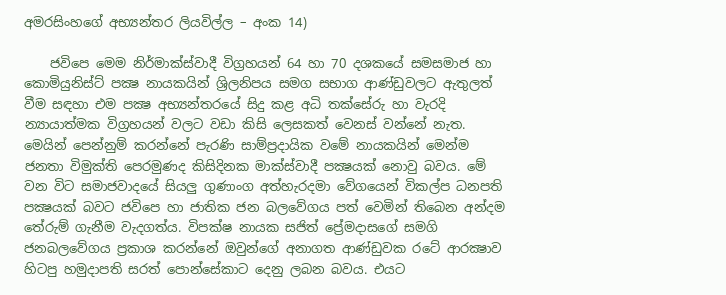අමරසිංහගේ අභ්‍යන්තර ලියවිල්ල – අංක 14)

    ජවිපෙ මෙම නිර්මාක්ස්වාදී විග්‍රහයන් 64 හා 70 දශකයේ සමසමාජ හා කොමියුනිස්ට් පක්‍ෂ නායකයින් ශ්‍රිලනිපය සමග සභාග ආණ්ඩුවලට ඇතුලත් වීම සඳහා එම පක්‍ෂ අභ්‍යන්තරයේ සිදු කළ අධි තක්සේරු හා වැරදි න්‍යායාත්මක විග්‍රහයන් වලට වඩා කිසි ලෙසකත් වෙනස් වන්නේ නැත. මෙයින් පෙන්නුම් කරන්නේ පැරණි සාම්ප්‍රදායික වමේ නායකයින් මෙන්ම ජනතා විමුක්ති පෙරමුණද කිසිදිනක මාක්ස්වාදී පක්‍ෂයක් නොවු බවය. මේ වන විට සමාජවාදයේ සියලු ගුණාංග අත්හැරදමා වේගයෙන් විකල්ප ධනපති පක්‍ෂයක් බවට ජවිපෙ හා ජාතික ජන බලවේගය පත් වෙමින් තිබෙන අන්දම තේරුම් ගැනීම වැදගත්ය. විපක්ෂ නායක සජිත් ප්‍රේමදාසගේ සමගි ජනබලවේගය ප්‍රකාශ කරන්නේ ඔවුන්ගේ අනාගත ආණ්ඩුවක රටේ ආරක්‍ෂාව හිටපු හමුදාපති සරත් පොන්සේකාට දෙනු ලබන බවය. එයට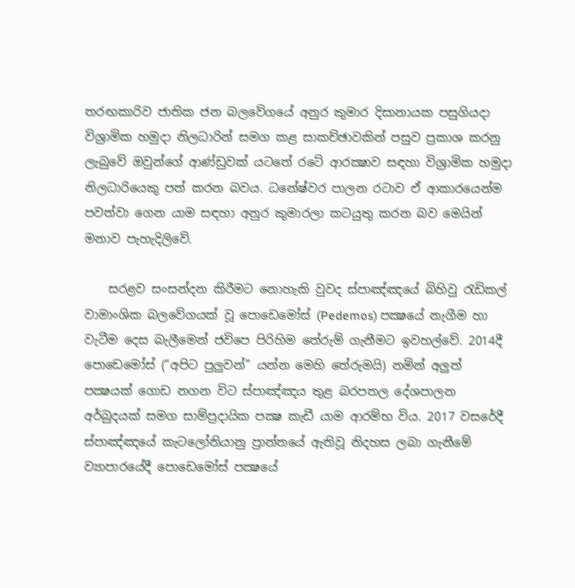තරඟකාරිව ජාතික ජන බලවේගයේ අනුර කුමාර දිසානායක පසුගියදා විශ්‍රාමික හමුදා නිලධාරින් සමග කළ සාකච්ඡාවකින් පසුව ප්‍රකාශ කරනු ලැබුවේ ඔවුන්ගේ ආණ්ඩුවක් යටතේ රටේ ආරක්‍ෂාව සඳහා විශ්‍රාමික හමුදා නිලධාරියෙකු පත් කරන බවය. ධනේෂ්වර පාලන රටාව ඒ ආකාරයෙන්ම පවත්වා ගෙන යාම සඳහා අනුර කුමාරලා කටයුතු කරන බව මෙයින් මනාව පැහැදිලිවේ.

    සරළව සංසන්දන කිරීමට නොහැකි වුවද ස්පාඤ්ඤයේ බිහිවු රැඩිකල් වාමාංශික බලවේගයක් වූ පොඩෙමෝස් (Pedemos) පක්‍ෂයේ නැගීම හා වැටීම දෙස බැලීමෙන් ජවිපෙ පිරිහිම තේරුම් ගැනීමට ඉවහල්වේ. 2014දී පොඩෙමෝස් (“අපිට පුලුවන්” යන්න මෙහි තේරුමයි) නමින් අලුත් පක්‍ෂයක් ගොඩ නගන විට ස්පාඤ්ඤය තුළ බරපතල දේශපාලන අර්බුදයක් සමග සාම්ප්‍රදායික පක්‍ෂ කැඩී යාම ආරම්භ විය. 2017 වසරේදී ස්පාඤ්ඤයේ කැටලෝනියානු ප්‍රාන්තයේ ඇතිවූ නිදහස ලබා ගැනීමේ ව්‍යාපාරයේදී පොඩෙමෝස් පක්‍ෂයේ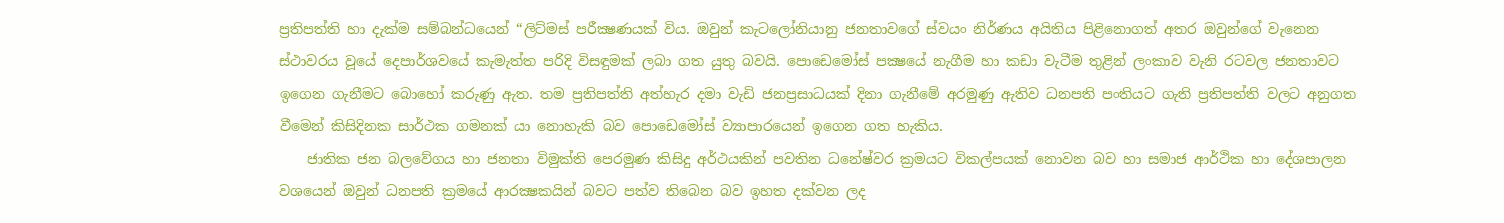ප්‍රතිපත්ති හා දැක්ම සම්බන්ධයෙන් “ලිට්මස් පරීක්‍ෂණයක් විය. ඔවුන් කැටලෝනියානු ජනතාවගේ ස්වයං නිර්ණය අයිතිය පිළිනොගත් අතර ඔවුන්ගේ වැනෙන ස්ථාවරය වූයේ දෙපාර්ශවයේ කැමැත්ත පරිදි විසඳුමක් ලබා ගත යුතු බවයි. පොඩෙමෝස් පක්‍ෂයේ නැගීම හා කඩා වැටීම තුළින් ලංකාව වැනි රටවල ජනතාවට ඉගෙන ගැනීමට බොහෝ කරුණු ඇත. තම ප්‍රතිපත්ති අත්හැර දමා වැඩි ජනප්‍රසාධයක් දිනා ගැනීමේ අරමුණු ඇතිව ධනපති පංතියට ගැති ප්‍රතිපත්ති වලට අනුගත වීමෙන් කිසිදිනක සාර්ථක ගමනක් යා නොහැකි බව පොඩෙමෝස් ව්‍යාපාරයෙන් ඉගෙන ගත හැකිය.
    ජාතික ජන බලවේගය හා ජනතා විමුක්ති පෙරමුණ කිසිදු අර්ථයකින් පවතින ධනේෂ්වර ක්‍රමයට විකල්පයක් නොවන බව හා සමාජ ආර්ථික හා දේශපාලන වශයෙන් ඔවුන් ධනපති ක්‍රමයේ ආරක්‍ෂකයින් බවට පත්ව තිබෙන බව ඉහත දක්වන ලද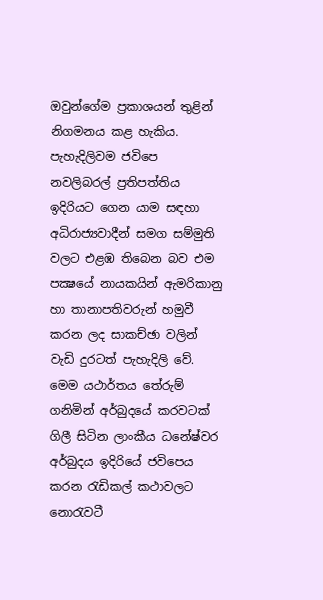ඔවුන්ගේම ප්‍රකාශයන් තුළින් නිගමනය කළ හැකිය. පැහැදිලිවම ජවිපෙ නවලිබරල් ප්‍රතිපත්තිය ඉදිරියට ගෙන යාම සඳහා අධිරාජ්‍යවාදීන් සමග සම්මුති වලට එළඹ තිබෙන බව එම පක්‍ෂයේ නායකයින් ඇමරිකානු හා තානාපතිවරුන් හමුවී කරන ලද සාකච්ඡා වලින් වැඩි දුරටත් පැහැදිලි වේ. මෙම යථාර්තය තේරුම් ගනිමින් අර්බුදයේ කරවටක් ගිලී සිටින ලාංකීය ධනේෂ්වර අර්බුදය ඉදිරියේ ජවිපෙය කරන රැඩිකල් කථාවලට නොරැවටී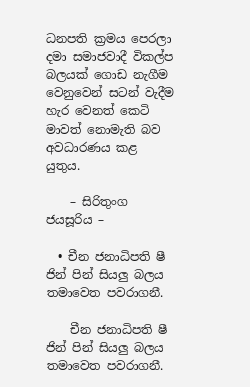ධනපති ක්‍රමය පෙරලා දමා සමාජවාදී විකල්ප බලයක් ගොඩ නැගීම වෙනුවෙන් සටන් වැදීම හැර වෙනත් කෙටි මාවත් නොමැති බව අවධාරණය කළ යුතුය.

    – සිරිතුංග ජයසූරිය –

  • චීන ජනාධිපති ෂී ජින් පින් සියලු බලය තමාවෙත පවරාගනී.

    චීන ජනාධිපති ෂී ජින් පින් සියලු බලය තමාවෙත පවරාගනී.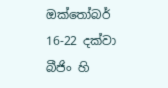ඔක්තෝබර් 16-22 දක්වා බීජිං හි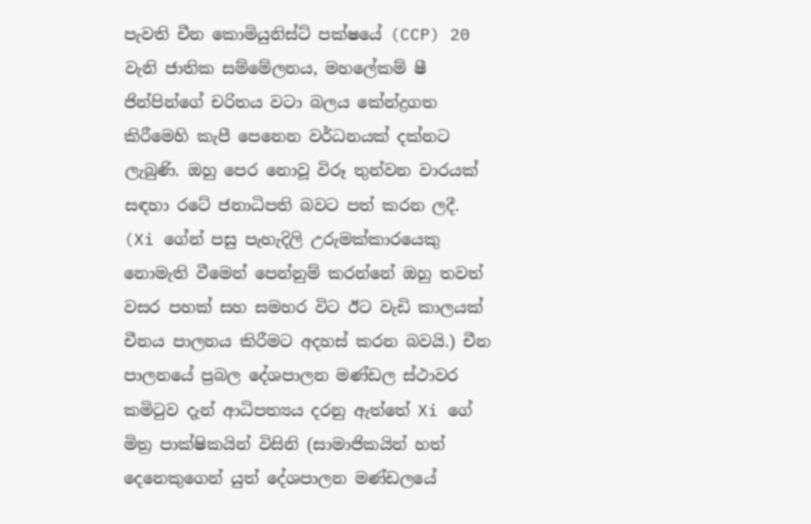පැවති චීන කොමියුනිස්ට් පක්ෂයේ (CCP) 20 වැනි ජාතික සම්මේලනය, මහලේකම් ෂී ජින්පින්ගේ චරිතය වටා බලය කේන්ද්‍රගත කිරීමෙහි කැපී පෙනෙන වර්ධනයක් දක්නට ලැබුණි. ඔහු පෙර නොවූ විරූ තුන්වන වාරයක් සඳහා රටේ ජනාධිපති බවට පත් කරන ලදී. (Xi ගේන් පසු පැහැදිලි උරුමක්කාරයෙකු නොමැති වීමෙන් පෙන්නුම් කරන්නේ ඔහු තවත් වසර පහක් සහ සමහර විට ඊට වැඩි කාලයක් චීනය පාලනය කිරීමට අදහස් කරන බවයි.) චීන පාලනයේ ප්‍රබල දේශපාලන මණ්ඩල ස්ථාවර කමිටුව දැන් ආධිපත්‍යය දරනු ඇත්තේ Xi ගේ මිත්‍ර පාක්ෂිකයින් විසිනි (සාමාජිකයින් හත් දෙනෙකුගෙන් යුත් දේශපාලන මණ්ඩලයේ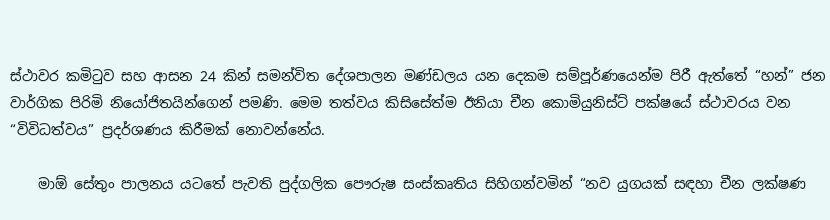ස්ථාවර කමිටුව සහ ආසන 24 කින් සමන්විත දේශපාලන මණ්ඩලය යන දෙකම සම්පූර්ණයෙන්ම පිරී ඇත්තේ “හන්” ජන වාර්ගික පිරිමි නියෝජිතයින්ගෙන් පමණි. මෙම තත්වය කිසිසේත්ම ඊනියා චීන කොමියුනිස්ට් පක්ෂයේ ස්ථාවරය වන “විවිධත්වය” ප්‍රදර්ශණය කිරීමක් නොවන්නේය.

    මාඕ සේතුං පාලනය යටතේ පැවති පුද්ගලික පෞරුෂ සංස්කෘතිය සිහිගන්වමින් “නව යුගයක් සඳහා චීන ලක්ෂණ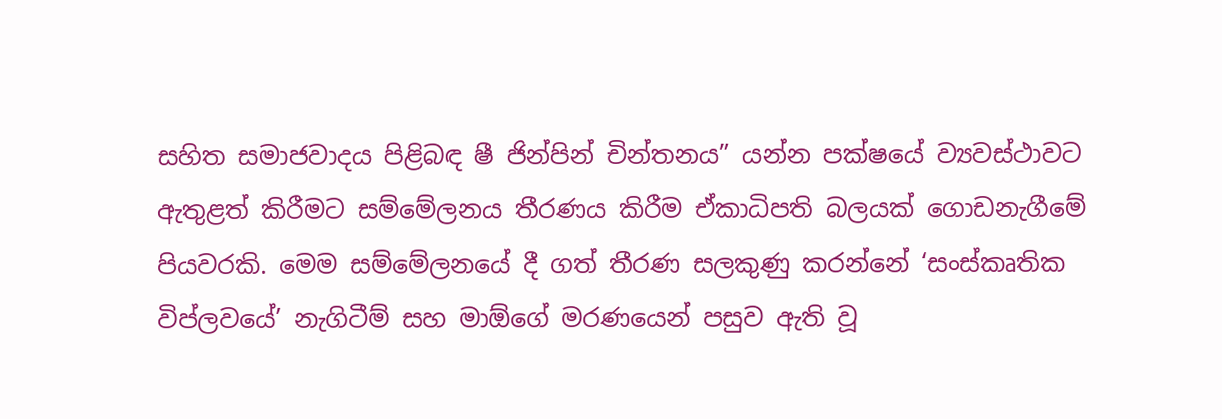සහිත සමාජවාදය පිළිබඳ ෂී ජින්පින් චින්තනය” යන්න පක්ෂයේ ව්‍යවස්ථාවට ඇතුළත් කිරීමට සම්මේලනය තීරණය කිරීම ඒකාධිපති බලයක් ගොඩනැගීමේ පියවරකි. මෙම සම්මේලනයේ දී ගත් තීරණ සලකුණු කරන්නේ ‘සංස්කෘතික විප්ලවයේ’ නැගිටීම් සහ මාඕගේ මරණයෙන් පසුව ඇති වූ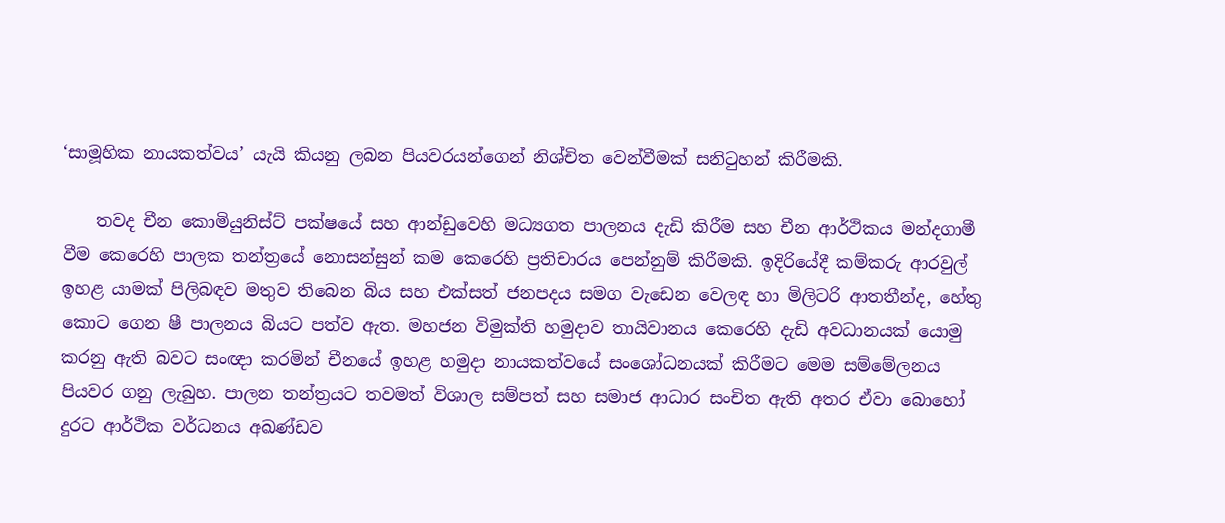‘සාමූහික නායකත්වය’ යැයි කියනු ලබන පියවරයන්ගෙන් නිශ්චිත වෙන්වීමක් සනිටුහන් කිරීමකි.

    තවද චීන කොමියුනිස්ට් පක්ෂයේ සහ ආන්ඩුවෙහි මධ්‍යගත පාලනය දැඩි කිරීම සහ චීන ආර්ථිකය මන්දගාමී වීම කෙරෙහි පාලක තන්ත්‍රයේ නොසන්සුන් කම කෙරෙහි ප්‍රතිචාරය පෙන්නුම් කිරීමකි. ඉදිරියේදී කම්කරු ආරවුල් ඉහළ යාමක් පිලිබඳව මතුව තිබෙන බිය සහ එක්සත් ජනපදය සමග වැඩෙන වෙලඳ හා මිලිටරි ආතතීන්ද, හේතු කොට ගෙන ෂී පාලනය බියට පත්ව ඇත. මහජන විමුක්ති හමුදාව තායිවානය කෙරෙහි දැඩි අවධානයක් යොමු කරනු ඇති බවට සංඥා කරමින් චීනයේ ඉහළ හමුදා නායකත්වයේ සංශෝධනයක් කිරීමට මෙම සම්මේලනය පියවර ගනු ලැබුහ. පාලන තන්ත්‍රයට තවමත් විශාල සම්පත් සහ සමාජ ආධාර සංචිත ඇති අතර ඒවා බොහෝ දුරට ආර්ථික වර්ධනය අඛණ්ඩව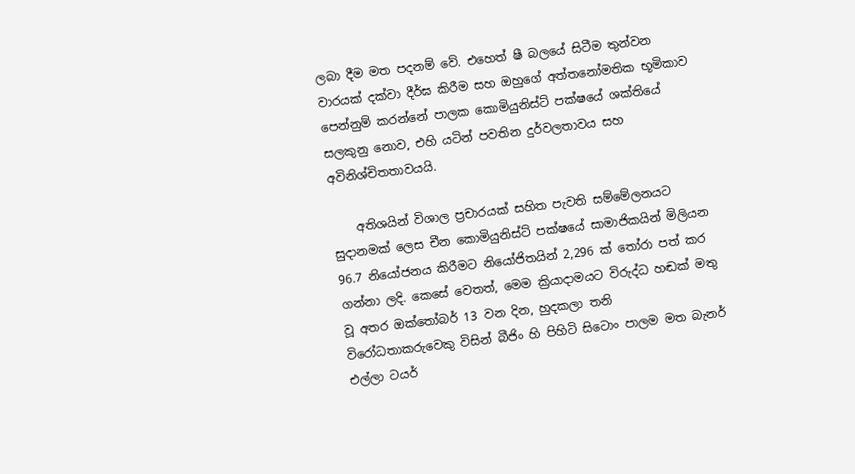ලබා දීම මත පදනම් වේ. එහෙත් ෂී බලයේ සිටීම තුන්වන වාරයක් දක්වා දීර්ඝ කිරීම සහ ඔහුගේ අත්තනෝමතික භූමිකාව පෙන්නුම් කරන්නේ පාලක කොමියුනිස්ට් පක්ෂයේ ශක්තියේ සලකුනු නොව, එහි යටින් පවතින දුර්වලතාවය සහ අවිනිශ්චිතතාවයයි.

    අතිශයින් විශාල ප්‍රචාරයක් සහිත පැවති සම්මේලනයට සුදානමක් ලෙස චීන කොමියුනිස්ට් පක්ෂයේ සාමාජිකයින් මිලියන 96.7 නියෝජනය කිරීමට නියෝජිතයින් 2,296 ක් තෝරා පත් කර ගන්නා ලදි. කෙසේ වෙතත්, මෙම ක්‍රියාදාමයට විරුද්ධ හඬක් මතු වූ අතර ඔක්තෝබර් 13 වන දින, හුදකලා තනි විරෝධතාකරුවෙකු විසින් බීජිං හි පිහිටි සිටොං පාලම මත බැනර් එල්ලා ටයර්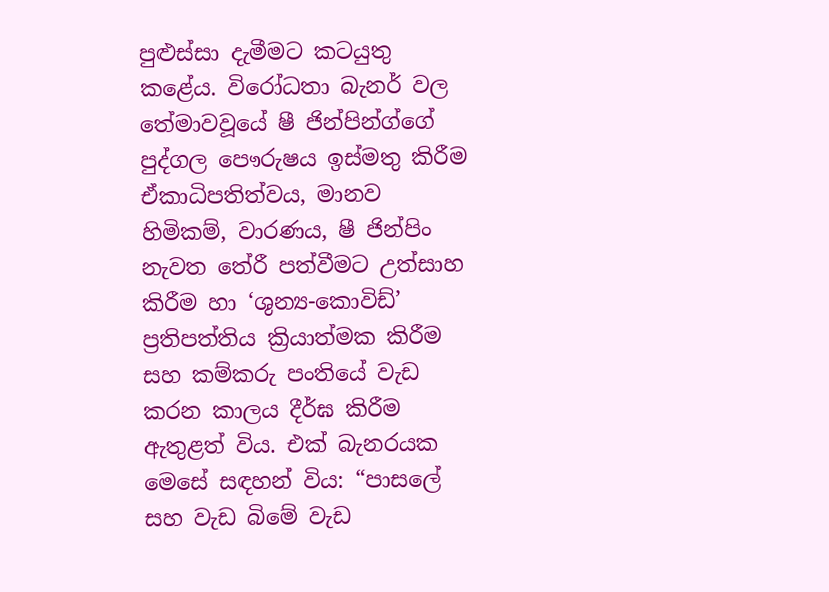පුළුස්සා දැමීමට කටයුතු කළේය. විරෝධතා බැනර් වල තේමාවවූයේ ෂී ජින්පින්ග්ගේ පුද්ගල පෞරුෂය ඉස්මතු කිරීම ඒකාධිපතිත්වය, මානව හිමිකම්, වාරණය, ෂී ජින්පිං නැවත තේරී පත්වීමට උත්සාහ කිරීම හා ‘ශුන්‍ය-කොවිඩ්’ ප්‍රතිපත්තිය ක්‍රියාත්මක කිරීම සහ කම්කරු පංතියේ වැඩ කරන කාලය දීර්ඝ කිරීම ඇතුළත් විය. එක් බැනරයක මෙසේ සඳහන් විය: “පාසලේ සහ වැඩ බිමේ වැඩ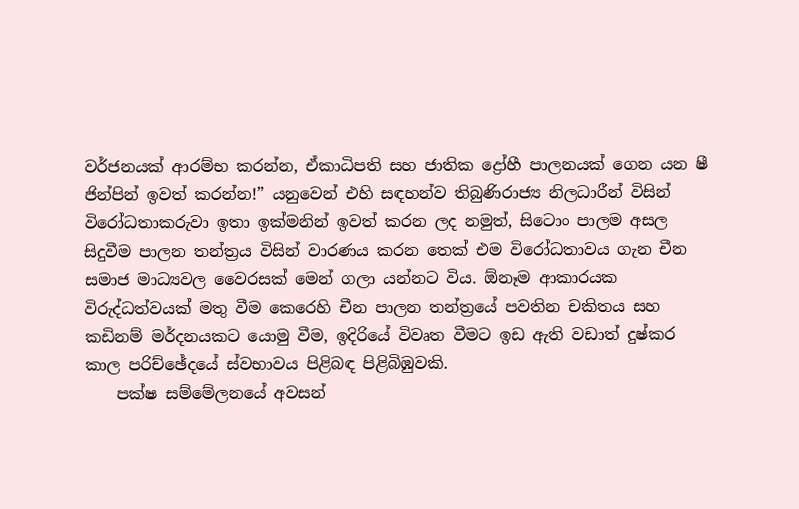වර්ජනයක් ආරම්භ කරන්න, ඒකාධිපති සහ ජාතික ද්‍රෝහී පාලනයක් ගෙන යන ෂී ජින්පින් ඉවත් කරන්න!” යනුවෙන් එහි සඳහන්ව තිබුණිරාජ්‍ය නිලධාරීන් විසින් විරෝධතාකරුවා ඉතා ඉක්මනින් ඉවත් කරන ලද නමුත්, සිටොං පාලම අසල සිදුවීම පාලන තන්ත්‍රය විසින් වාරණය කරන තෙක් එම විරෝධතාවය ගැන චීන සමාජ මාධ්‍යවල වෛරසක් මෙන් ගලා යන්නට විය. ඕනෑම ආකාරයක විරුද්ධත්වයක් මතු වීම කෙරෙහි චීන පාලන තන්ත්‍රයේ පවතින චකිතය සහ කඩිනම් මර්දනයකට යොමු වීම, ඉදිරියේ විවෘත වීමට ඉඩ ඇති වඩාත් දුෂ්කර කාල පරිච්ඡේදයේ ස්වභාවය පිළිබඳ පිළිබිඹුවකි.
    පක්ෂ සම්මේලනයේ අවසන්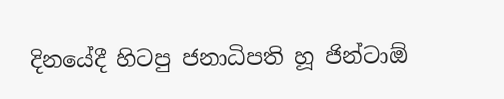දිනයේදී හිටපු ජනාධිපති හූ ජින්ටාඕ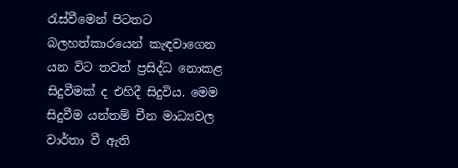රැස්වීමෙන් පිටතට බලහත්කාරයෙන් කැඳවාගෙන යන විට තවත් ප්‍රසිද්ධ නොකළ සිදුවීමක් ද එහිදී සිදුවිය. මෙම සිදුවීම යන්තම් චීන මාධ්‍යවල වාර්තා වී ඇති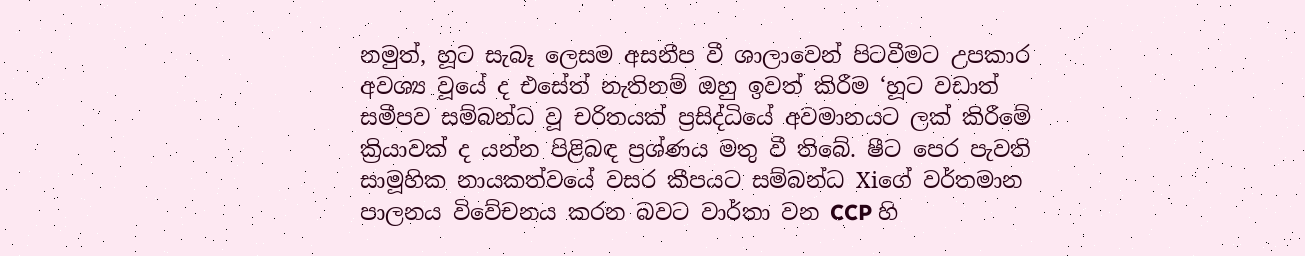නමුත්, හූට සැබෑ ලෙසම අසනීප වී ශාලාවෙන් පිටවීමට උපකාර අවශ්‍ය වූයේ ද එසේත් නැතිනම් ඔහු ඉවත් කිරීම ‘හූට වඩාත් සමීපව සම්බන්ධ වූ චරිතයක් ප්‍රසිද්ධියේ අවමානයට ලක් කිරීමේ ක්‍රියාවක් ද යන්න පිළිබඳ ප්‍රශ්ණය මතු වී තිබේ. ෂීට පෙර පැවති සාමූහික නායකත්වයේ වසර කීපයට සම්බන්ධ Xiගේ වර්තමාන පාලනය විවේචනය කරන බවට වාර්තා වන CCP හි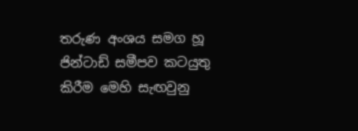තරුණ අංශය සමග හූ ජින්ටාඩ් සමීපව කටයුතු කිරීම මෙහි සැඟවුනු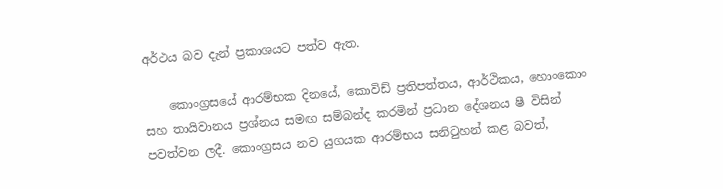අර්ථය බව දැන් ප්‍රකාශයට පත්ව ඇත.

    කොංග්‍රසයේ ආරම්භක දිනයේ, කොවිඩ් ප්‍රතිපත්තය, ආර්ථිකය, හොංකොං සහ තායිවානය ප්‍රශ්නය සමඟ සම්බන්ද කරමින් ප්‍රධාන දේශනය ෂී විසින් පවත්වන ලදී. කොංග්‍රසය නව යුගයක ආරම්භය සනිටුහන් කළ බවත්,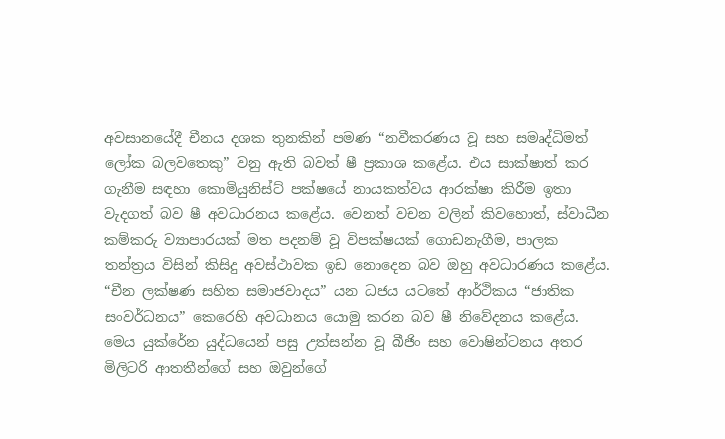අවසානයේදී චීනය දශක තුනකින් පමණ “නවීකරණය වූ සහ සමෘද්ධිමත් ලෝක බලවතෙකු” වනු ඇති බවත් ෂී ප්‍රකාශ කළේය. එය සාක්ෂාත් කර ගැනීම සඳහා කොමියුනිස්ට් පක්ෂයේ නායකත්වය ආරක්ෂා කිරීම ඉතා වැදගත් බව ෂී අවධාරනය කළේය. වෙනත් වචන වලින් කිවහොත්, ස්වාධීන කම්කරු ව්‍යාපාරයක් මත පදනම් වූ විපක්ෂයක් ගොඩනැගීම, පාලක තන්ත්‍රය විසින් කිසිදු අවස්ථාවක ඉඩ නොදෙන බව ඔහු අවධාරණය කළේය. “චීන ලක්ෂණ සහිත සමාජවාදය” යන ධජය යටතේ ආර්ථිකය “ජාතික සංවර්ධනය” කෙරෙහි අවධානය යොමු කරන බව ෂී නිවේදනය කළේය. මෙය යුක්රේන යුද්ධයෙන් පසු උත්සන්න වූ බීජිං සහ වොෂින්ටනය අතර මිලිටරි ආතතීන්ගේ සහ ඔවුන්ගේ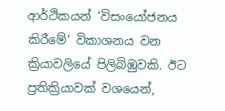ආර්ථිකයන් ‘විසංයෝජනය කිරීමේ‘ විකාශනය වන ක්‍රියාවලියේ පිලිබිඹුවකි. ඊට ප්‍රතික්‍රියාවක් වශයෙන්,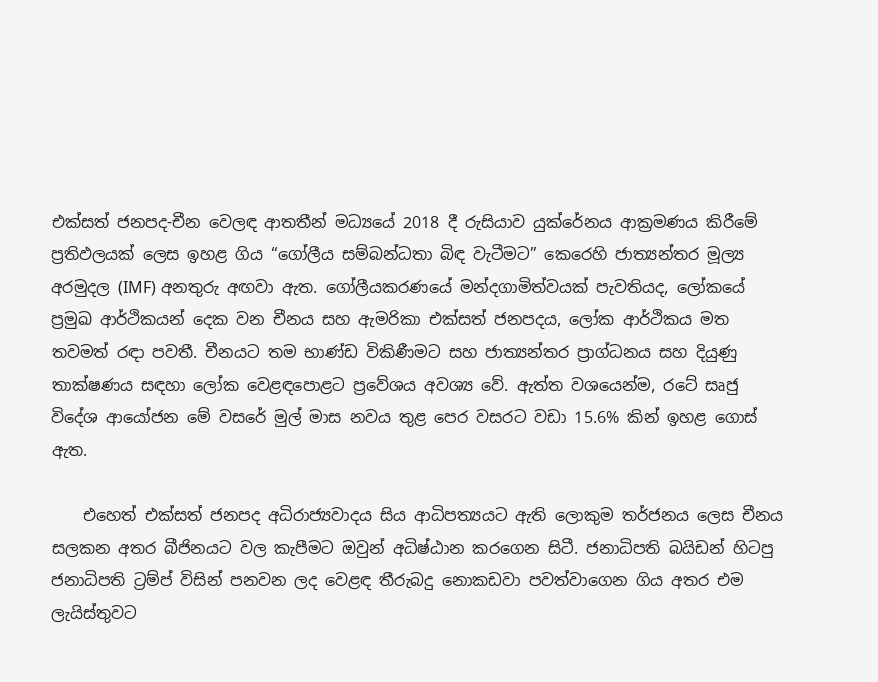එක්සත් ජනපද-චීන වෙලඳ ආතතීන් මධ්‍යයේ 2018 දී රුසියාව යුක්රේනය ආක්‍රමණය කිරීමේ ප්‍රතිඵලයක් ලෙස ඉහළ ගිය “ගෝලීය සම්බන්ධතා බිඳ වැටීමට” කෙරෙහි ජාත්‍යන්තර මූල්‍ය අරමුදල (IMF) අනතුරු අඟවා ඇත. ගෝලීයකරණයේ මන්දගාමිත්වයක් පැවතියද, ලෝකයේ ප්‍රමුඛ ආර්ථිකයන් දෙක වන චීනය සහ ඇමරිකා එක්සත් ජනපදය, ලෝක ආර්ථිකය මත තවමත් රඳා පවතී. චීනයට තම භාණ්ඩ විකිණීමට සහ ජාත්‍යන්තර ප්‍රාග්ධනය සහ දියුණු තාක්ෂණය සඳහා ලෝක වෙළඳපොළට ප්‍රවේශය අවශ්‍ය වේ. ඇත්ත වශයෙන්ම, රටේ සෘජු විදේශ ආයෝජන මේ වසරේ මුල් මාස නවය තුළ පෙර වසරට වඩා 15.6% කින් ඉහළ ගොස් ඇත.

    එහෙත් එක්සත් ජනපද අධිරාජ්‍යවාදය සිය ආධිපත්‍යයට ඇති ලොකුම තර්ජනය ලෙස චීනය සලකන අතර බීජිනයට වල කැපීමට ඔවුන් අධිෂ්ඨාන කරගෙන සිටී. ජනාධිපති බයිඩන් හිටපු ජනාධිපති ට්‍රම්ප් විසින් පනවන ලද වෙළඳ තීරුබදු නොකඩවා පවත්වාගෙන ගිය අතර එම ලැයිස්තුවට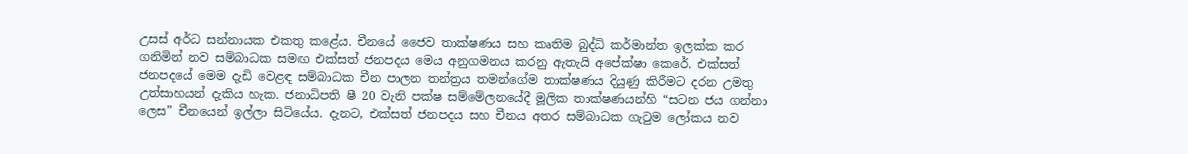උසස් අර්ධ සන්නායක එකතු කළේය. චීනයේ ජෛව තාක්ෂණය සහ කෘතිම බුද්ධි කර්මාන්ත ඉලක්ක කර ගනිමින් නව සම්බාධක සමඟ එක්සත් ජනපදය මෙය අනුගමනය කරනු ඇතැයි අපේක්ෂා කෙරේ. එක්සත් ජනපදයේ මෙම දැඩි වෙළඳ සම්බාධක චීන පාලන තන්ත්‍රය තමන්ගේම තාක්ෂණය දියුණු කිරීමට දරන උමතු උත්සාහයන් දැකිය හැක. ජනාධිපති ෂී 20 වැනි පක්ෂ සම්මේලනයේදී මූලික තාක්ෂණයන්හි “සටන ජය ගන්නා ලෙස” චීනයෙන් ඉල්ලා සිටියේය. දැනට, එක්සත් ජනපදය සහ චීනය අතර සම්බාධක ගැටුම ලෝකය නව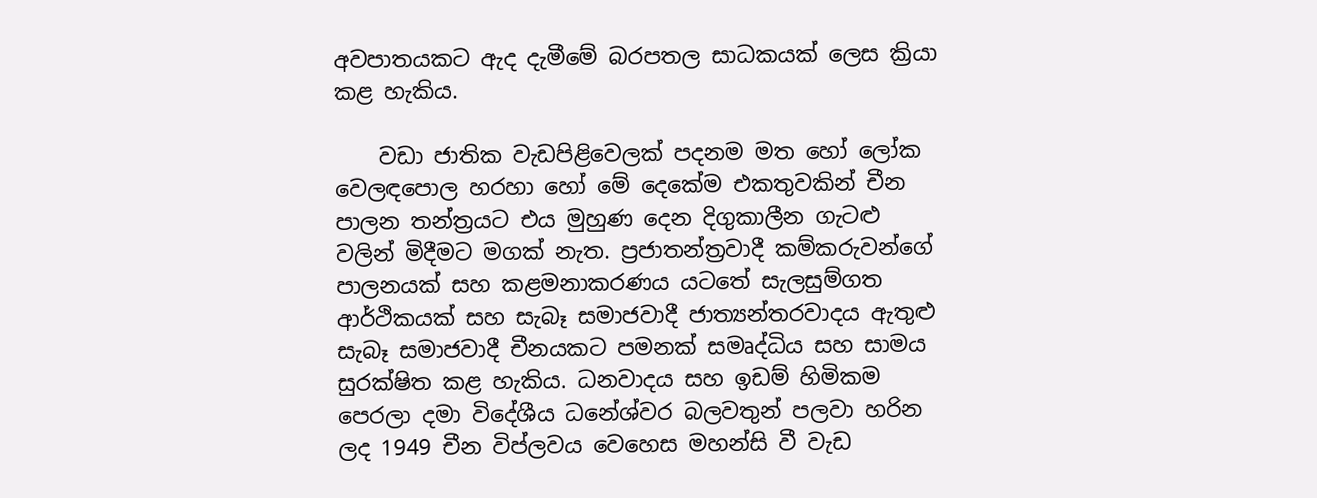අවපාතයකට ඇද දැමීමේ බරපතල සාධකයක් ලෙස ක්‍රියා කළ හැකිය.

    වඩා ජාතික වැඩපිළිවෙලක් පදනම මත හෝ ලෝක වෙලඳපොල හරහා හෝ මේ දෙකේම එකතුවකින් චීන පාලන තන්ත්‍රයට එය මුහුණ දෙන දිගුකාලීන ගැටළු වලින් මිදීමට මගක් නැත. ප්‍රජාතන්ත්‍රවාදී කම්කරුවන්ගේ පාලනයක් සහ කළමනාකරණය යටතේ සැලසුම්ගත ආර්ථිකයක් සහ සැබෑ සමාජවාදී ජාත්‍යන්තරවාදය ඇතුළු සැබෑ සමාජවාදී චීනයකට පමනක් සමෘද්ධිය සහ සාමය සුරක්ෂිත කළ හැකිය. ධනවාදය සහ ඉඩම් හිමිකම පෙරලා දමා විදේශීය ධනේශ්වර බලවතුන් පලවා හරින ලද 1949 චීන විප්ලවය වෙහෙස මහන්සි වී වැඩ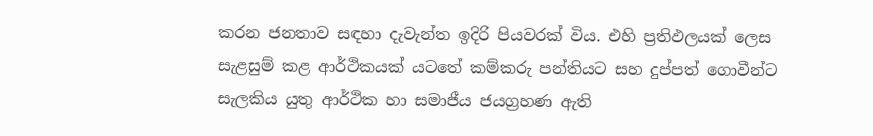කරන ජනතාව සඳහා දැවැන්ත ඉදිරි පියවරක් විය. එහි ප්‍රතිඵලයක් ලෙස සැළසුම් කළ ආර්ථිකයක් යටතේ කම්කරු පන්තියට සහ දුප්පත් ගොවීන්ට සැලකිය යුතු ආර්ථික හා සමාජීය ජයග්‍රහණ ඇති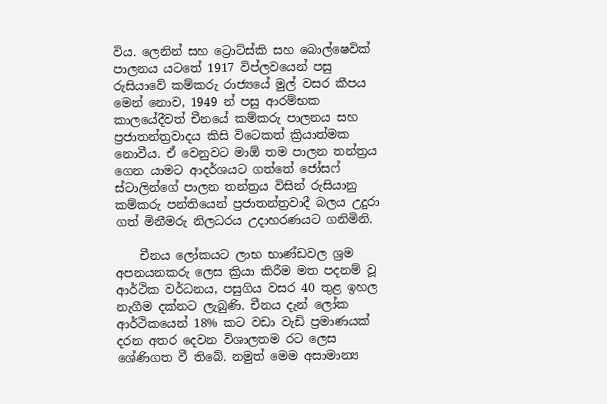විය. ලෙනින් සහ ට්‍රොට්ස්කි සහ බොල්ෂෙවික් පාලනය යටතේ 1917 විප්ලවයෙන් පසු රුසියාවේ කම්කරු රාජ්‍යයේ මුල් වසර කීපය මෙන් නොව, 1949 න් පසු ආරම්භක කාලයේදීවත් චීනයේ කම්කරු පාලනය සහ ප්‍රජාතන්ත්‍රවාදය කිසි විටෙකත් ක්‍රියාත්මක නොවීය. ඒ වෙනුවට මාඕ තම පාලන තන්ත්‍රය ගෙන යාමට ආදර්ශයට ගත්තේ ජෝසෆ් ස්ටාලින්ගේ පාලන තන්ත්‍රය විසින් රුසියානු කම්කරු පන්තියෙන් ප්‍රජාතන්ත්‍රවාදී බලය උදුරා ගත් මිනීමරු නිලධරය උදාහරණයට ගනිමිනි.

    චීනය ලෝකයට ලාභ භාණ්ඩවල ශ්‍රම අපනයනකරු ලෙස ක්‍රියා කිරීම මත පදනම් වූ ආර්ථික වර්ධනය, පසුගිය වසර 40 තුළ ඉහල නැගීම දක්නට ලැබුණි. චීනය දැන් ලෝක ආර්ථිකයෙන් 18% කට වඩා වැඩි ප්‍රමාණයක් දරන අතර දෙවන විශාලතම රට ලෙස ශේණිගත වී තිබේ. නමුත් මෙම අසාමාන්‍ය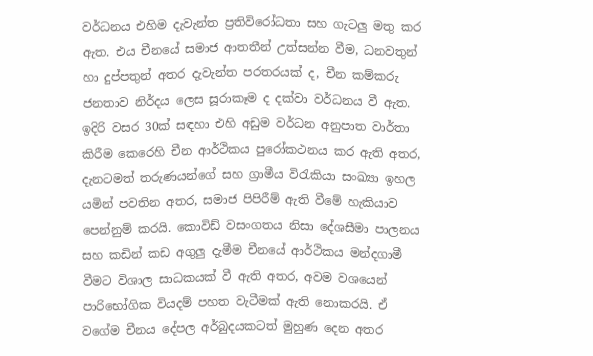වර්ධනය එහිම දැවැන්ත ප්‍රතිවිරෝධතා සහ ගැටලු මතු කර ඇත. එය චීනයේ සමාජ ආතතීන් උත්සන්න වීම, ධනවතුන් හා දුප්පතුන් අතර දැවැන්ත පරතරයක් ද, චීන කම්කරු ජනතාව නිර්දය ලෙස සූරාකෑම ද දක්වා වර්ධනය වී ඇත. ඉදිරි වසර 30ක් සඳහා එහි අඩුම වර්ධන අනුපාත වාර්තා කිරීම කෙරෙහි චීන ආර්ථිකය පුරෝකථනය කර ඇති අතර, දැනටමත් තරුණයන්ගේ සහ ග්‍රාමීය විරැකියා සංඛ්‍යා ඉහල යමින් පවතින අතර, සමාජ පිපිරීම් ඇති වීමේ හැකියාව පෙන්නුම් කරයි. කොවිඩ් වසංගතය නිසා දේශසීමා පාලනය සහ කඩින් කඩ අගුලු දැමීම චීනයේ ආර්ථිකය මන්දගාමී වීමට විශාල සාධකයක් වී ඇති අතර, අවම වශයෙන් පාරිභෝගික වියදම් පහත වැටීමක් ඇති නොකරයි. ඒ වගේම චීනය දේපල අර්බුදයකටත් මුහුණ දෙන අතර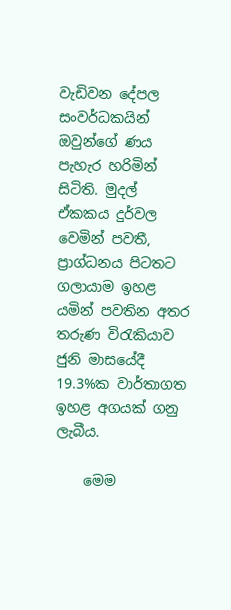වැඩිවන දේපල සංවර්ධකයින් ඔවුන්ගේ ණය පැහැර හරිමින් සිටිති. මුදල් ඒකකය දුර්වල වෙමින් පවතී, ප්‍රාග්ධනය පිටතට ගලායාම ඉහළ යමින් පවතින අතර තරුණ විරැකියාව ජුනි මාසයේදී 19.3%ක වාර්තාගත ඉහළ අගයක් ගනු ලැබීය.

    මෙම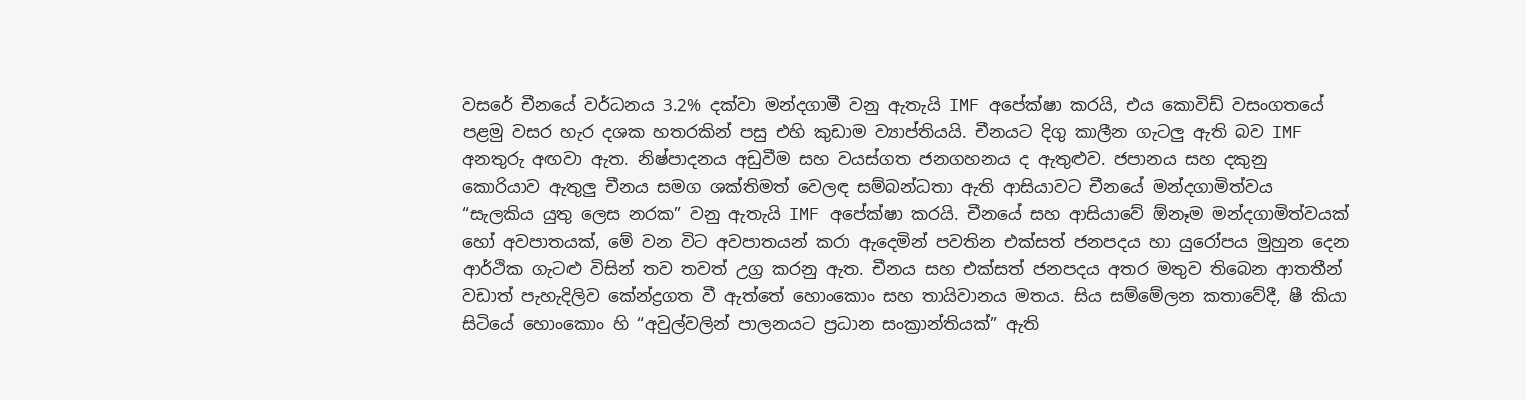වසරේ චීනයේ වර්ධනය 3.2% දක්වා මන්දගාමී වනු ඇතැයි IMF අපේක්ෂා කරයි, එය කොවිඩ් වසංගතයේ පළමු වසර හැර දශක හතරකින් පසු එහි කුඩාම ව්‍යාප්තියයි. චීනයට දිගු කාලීන ගැටලු ඇති බව IMF අනතුරු අඟවා ඇත. නිෂ්පාදනය අඩුවීම සහ වයස්ගත ජනගහනය ද ඇතුළුව. ජපානය සහ දකුනු කොරියාව ඇතුලු චීනය සමග ශක්තිමත් වෙලඳ සම්බන්ධතා ඇති ආසියාවට චීනයේ මන්දගාමිත්වය “සැලකිය යුතු ලෙස නරක” වනු ඇතැයි IMF අපේක්ෂා කරයි. චීනයේ සහ ආසියාවේ ඕනෑම මන්දගාමිත්වයක් හෝ අවපාතයක්, මේ වන විට අවපාතයන් කරා ඇදෙමින් පවතින එක්සත් ජනපදය හා යුරෝපය මුහුන දෙන ආර්ථික ගැටළු විසින් තව තවත් උග්‍ර කරනු ඇත. චීනය සහ එක්සත් ජනපදය අතර මතුව තිබෙන ආතතීන් වඩාත් පැහැදිලිව කේන්ද්‍රගත වී ඇත්තේ හොංකොං සහ තායිවානය මතය. සිය සම්මේලන කතාවේදී, ෂී කියා සිටියේ හොංකොං හි “අවුල්වලින් පාලනයට ප්‍රධාන සංක්‍රාන්තියක්” ඇති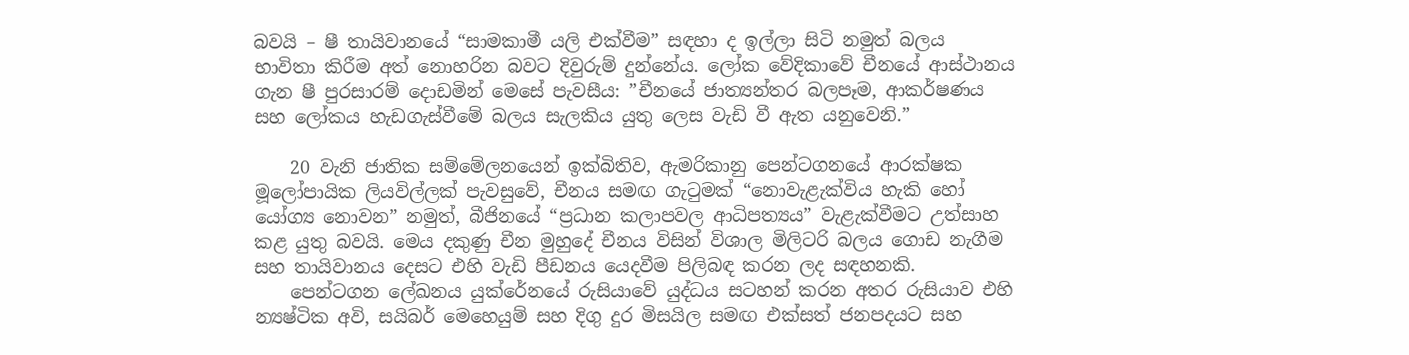බවයි – ෂී තායිවානයේ “සාමකාමී යලි එක්වීම” සඳහා ද ඉල්ලා සිටි නමුත් බලය භාවිතා කිරීම අත් නොහරින බවට දිවුරුම් දුන්නේය. ලෝක වේදිකාවේ චීනයේ ආස්ථානය ගැන ෂී පුරසාරම් දොඩමින් මෙසේ පැවසීය: ”චීනයේ ජාත්‍යන්තර බලපෑම, ආකර්ෂණය සහ ලෝකය හැඩගැස්වීමේ බලය සැලකිය යුතු ලෙස වැඩි වී ඇත යනුවෙනි.”

    20 වැනි ජාතික සම්මේලනයෙන් ඉක්බිතිව, ඇමරිකානු පෙන්ටගනයේ ආරක්ෂක මූලෝපායික ලියවිල්ලක් පැවසුවේ, චීනය සමඟ ගැටුමක් “නොවැළැක්විය හැකි හෝ යෝග්‍ය නොවන” නමුත්, බීජිනයේ “ප්‍රධාන කලාපවල ආධිපත්‍යය” වැළැක්වීමට උත්සාහ කළ යුතු බවයි. මෙය දකුණු චීන මුහුදේ චීනය විසින් විශාල මිලිටරි බලය ගොඩ නැගීම සහ තායිවානය දෙසට එහි වැඩි පීඩනය යෙදවීම පිලිබඳ කරන ලද සඳහනකි.
    පෙන්ටගන ලේඛනය යුක්රේනයේ රුසියාවේ යුද්ධය සටහන් කරන අතර රුසියාව එහි න්‍යෂ්ටික අවි, සයිබර් මෙහෙයුම් සහ දිගු දුර මිසයිල සමඟ එක්සත් ජනපදයට සහ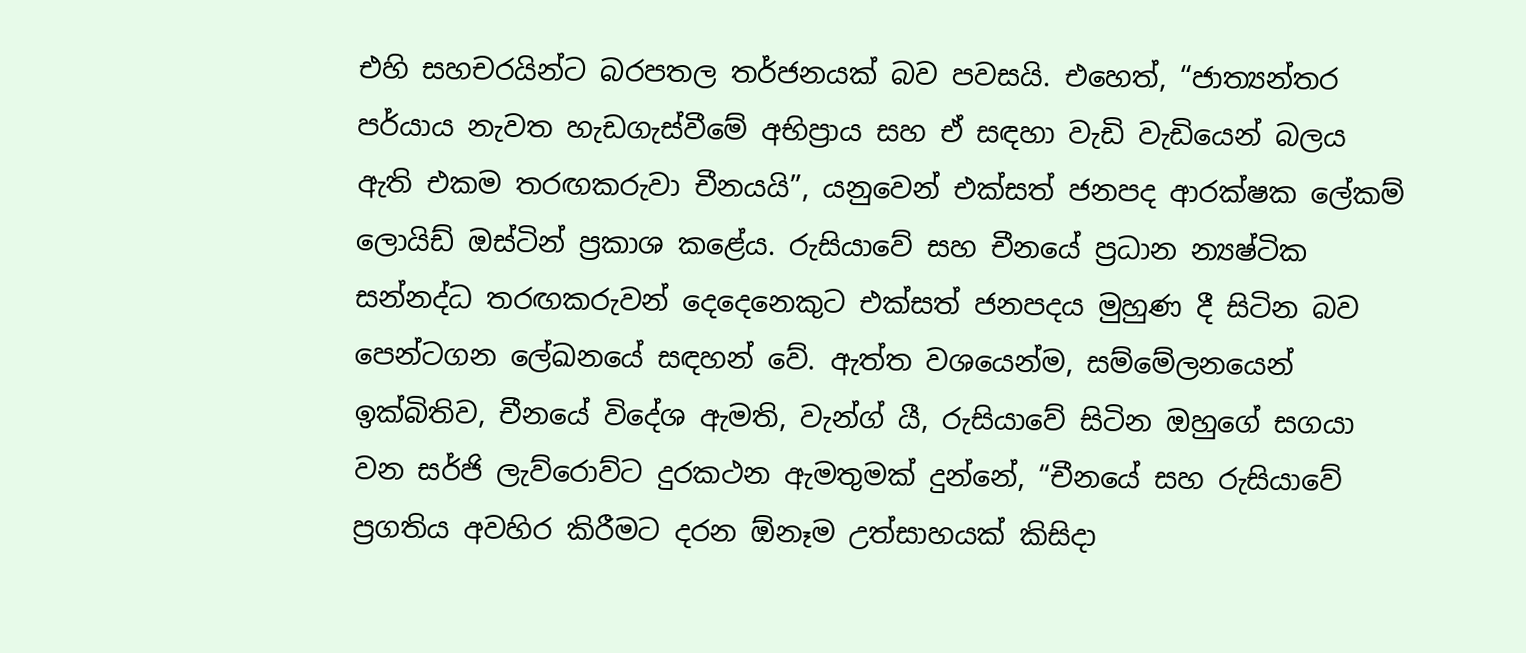එහි සහචරයින්ට බරපතල තර්ජනයක් බව පවසයි. එහෙත්, “ජාත්‍යන්තර පර්යාය නැවත හැඩගැස්වීමේ අභිප්‍රාය සහ ඒ සඳහා වැඩි වැඩියෙන් බලය ඇති එකම තරඟකරුවා චීනයයි”, යනුවෙන් එක්සත් ජනපද ආරක්ෂක ලේකම් ලොයිඩ් ඔස්ටින් ප්‍රකාශ කළේය. රුසියාවේ සහ චීනයේ ප්‍රධාන න්‍යෂ්ටික සන්නද්ධ තරඟකරුවන් දෙදෙනෙකුට එක්සත් ජනපදය මුහුණ දී සිටින බව පෙන්ටගන ලේඛනයේ සඳහන් වේ. ඇත්ත වශයෙන්ම, සම්මේලනයෙන් ඉක්බිතිව, චීනයේ විදේශ ඇමති, වැන්ග් යී, රුසියාවේ සිටින ඔහුගේ සගයා වන සර්ජි ලැව්රොව්ට දුරකථන ඇමතුමක් දුන්නේ, “චීනයේ සහ රුසියාවේ ප්‍රගතිය අවහිර කිරීමට දරන ඕනෑම උත්සාහයක් කිසිදා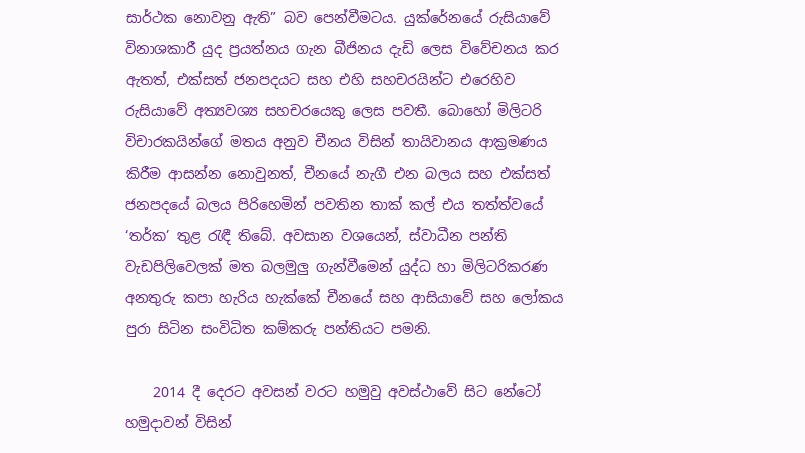සාර්ථක නොවනු ඇති” බව පෙන්වීමටය. යුක්රේනයේ රුසියාවේ විනාශකාරී යුද ප්‍රයත්නය ගැන බීජිනය දැඩි ලෙස විවේචනය කර ඇතත්, එක්සත් ජනපදයට සහ එහි සහචරයින්ට එරෙහිව රුසියාවේ අත්‍යවශ්‍ය සහචරයෙකු ලෙස පවතී. බොහෝ මිලිටරි විචාරකයින්ගේ මතය අනුව චීනය විසින් තායිවානය ආක්‍රමණය කිරීම ආසන්න නොවුනත්, චීනයේ නැගී එන බලය සහ එක්සත් ජනපදයේ බලය පිරිහෙමින් පවතින තාක් කල් එය තත්ත්වයේ ‘තර්ක’ තුළ රැඳී තිබේ. අවසාන වශයෙන්, ස්වාධීන පන්ති වැඩපිලිවෙලක් මත බලමුලු ගැන්වීමෙන් යුද්ධ හා මිලිටරිකරණ අනතුරු කපා හැරිය හැක්කේ චීනයේ සහ ආසියාවේ සහ ලෝකය පුරා සිටින සංවිධිත කම්කරු පන්තියට පමනි.

    2014 දී දෙරට අවසන් වරට හමුවු අවස්ථාවේ සිට නේටෝ හමුදාවන් විසින්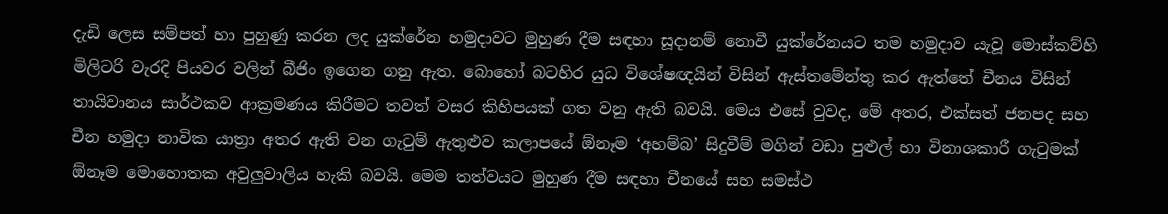දැඩි ලෙස සම්පත් හා පුහුණු කරන ලද යුක්රේන හමුදාවට මුහුණ දීම සඳහා සූදානම් නොවී යුක්රේනයට තම හමුදාව යැවූ මොස්කව්හි මිලිටරි වැරදි පියවර වලින් බීජිං ඉගෙන ගනු ඇත. බොහෝ බටහිර යුධ විශේෂඥයින් විසින් ඇස්තමේන්තු කර ඇත්තේ චීනය විසින් තායිවානය සාර්ථකව ආක්‍රමණය කිරීමට තවත් වසර කිහිපයක් ගත වනු ඇති බවයි. මෙය එසේ වුවද, මේ අතර, එක්සත් ජනපද සහ චීන හමුදා නාවික යාත්‍රා අතර ඇති වන ගැටුම් ඇතුළුව කලාපයේ ඕනෑම ‘අහම්බ’ සිදුවීම් මගින් වඩා පුළුල් හා විනාශකාරී ගැටුමක් ඕනෑම මොහොතක අවුලුවාලිය හැකි බවයි. මෙම තත්වයට මුහුණ දීම සඳහා චීනයේ සහ සමස්ථ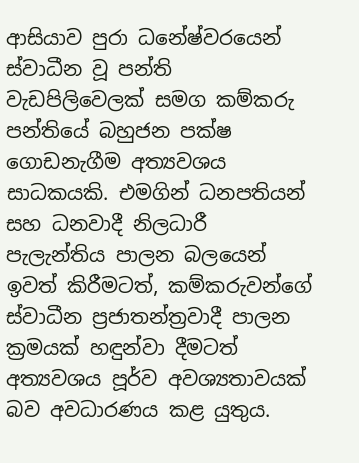ආසියාව පුරා ධනේෂ්වරයෙන් ස්වාධීන වූ පන්ති වැඩපිලිවෙලක් සමග කම්කරු පන්තියේ බහුජන පක්ෂ ගොඩනැගීම අත්‍යවශය සාධකයකි. එමගින් ධනපතියන් සහ ධනවාදී නිලධාරී පැලැන්තිය පාලන බලයෙන් ඉවත් කිරීමටත්, කම්කරුවන්ගේ ස්වාධීන ප්‍රජාතන්ත්‍රවාදී පාලන ක්‍රමයක් හඳුන්වා දීමටත් අත්‍යවශය පූර්ව අවශ්‍යතාවයක් බව අවධාරණය කළ යුතුය.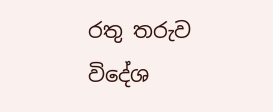රතු තරුව විදේශ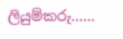ලියුම්කරු……